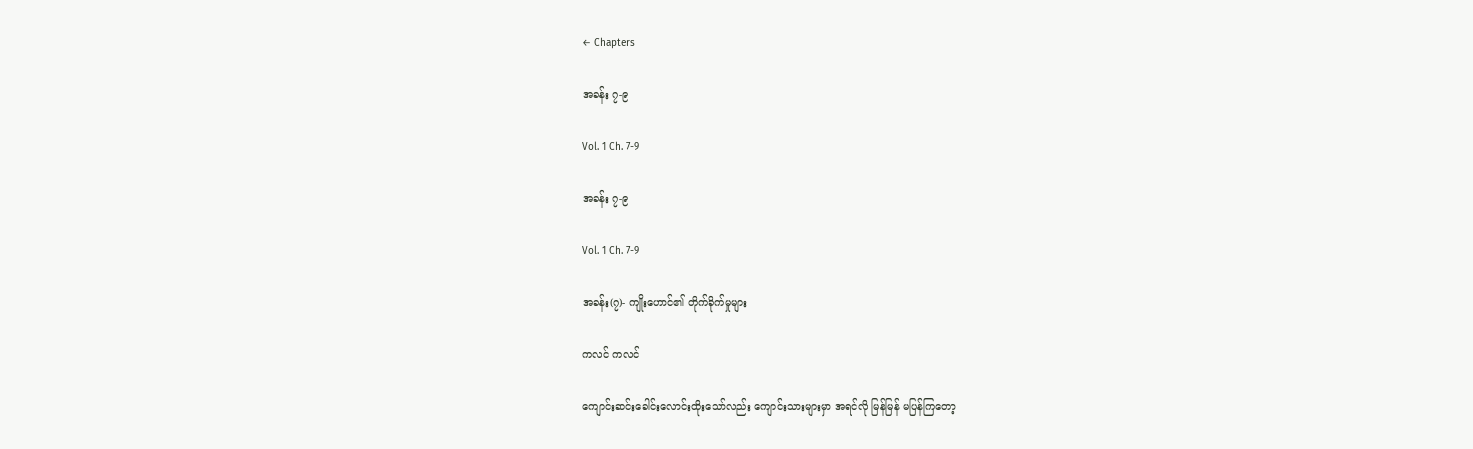← Chapters

အခန်း ၇-၉

Vol. 1 Ch. 7-9

အခန်း ၇-၉

Vol. 1 Ch. 7-9

အခန်း(၇)- ကျိုးဟောင်၏ တိုက်ခိုက်မှုများ

ကလင် ကလင်

ကျောင်းဆင်းခေါင်းလောင်းထိုးသော်လည်း ကျောင်းသားများမှာ အရင်လို မြန်မြန် မပြန်ကြတော့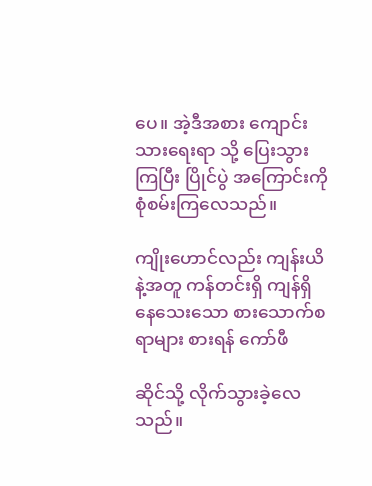ပေ။ အဲ့ဒီအစား ကျောင်းသားရေးရာ သို့ ပြေးသွားကြပြီး ပြိုင်ပွဲ အကြောင်းကို စုံစမ်းကြလေသည်။

ကျိုးဟောင်လည်း ကျန်းယိ နဲ့အတူ ကန်တင်းရှိ ကျန်ရှိနေသေးသော စားသောက်စရာများ စားရန် ကော်ဖီ

ဆိုင်သို့ လိုက်သွားခဲ့လေသည်။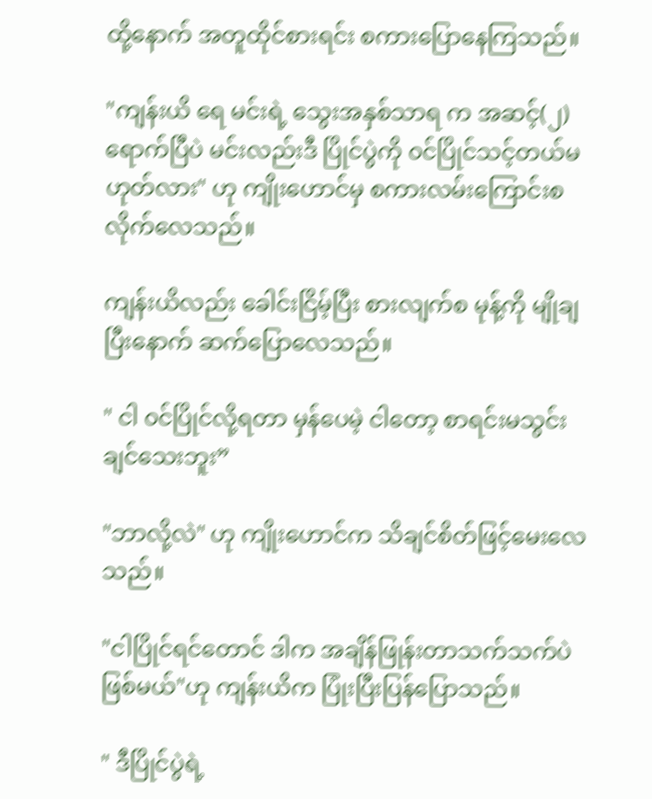ထို့နောက် အတူထိုင်စားရင်း စကားပြောနေကြသည်။

"ကျန်းယိ ရေ မင်းရဲ့ သွေးအနှစ်သာရ က အဆင့်(၂) ရောက်ပြီပဲ မင်းလည်းဒီ ပြိုင်ပွဲကို ၀င်ပြိုင်သင့်တယ်မဟုတ်လား" ဟု ကျိုးဟောင်မှ စကားလမ်းကြောင်းစ လိုက်လေသည်။

ကျန်းယိလည်း ခေါင်းငြိမ့်ပြီး စားလျက်စ မုန့်ကို မျိုချပြီးနောက် ဆက်ပြောလေသည်။

" ငါ ၀င်ပြိုင်လို့ရတာ မှန်ပေမဲ့ ငါတော့ စာရင်းမသွင်းချင်သေးဘူး”

"ဘာလို့လဲ" ဟု ကျိုးဟောင်က သိချင်စိတ်ဖြင့်မေးလေသည်။

"ငါပြိုင်ရင်တောင် ဒါက အချိန်ဖြုန်းတာသက်သက်ပဲဖြစ်မယ်"ဟု ကျန်းယိက ပြုံးပြီး‌ပြန်ပြောသည်။

" ဒီပြိုင်ပွဲရဲ့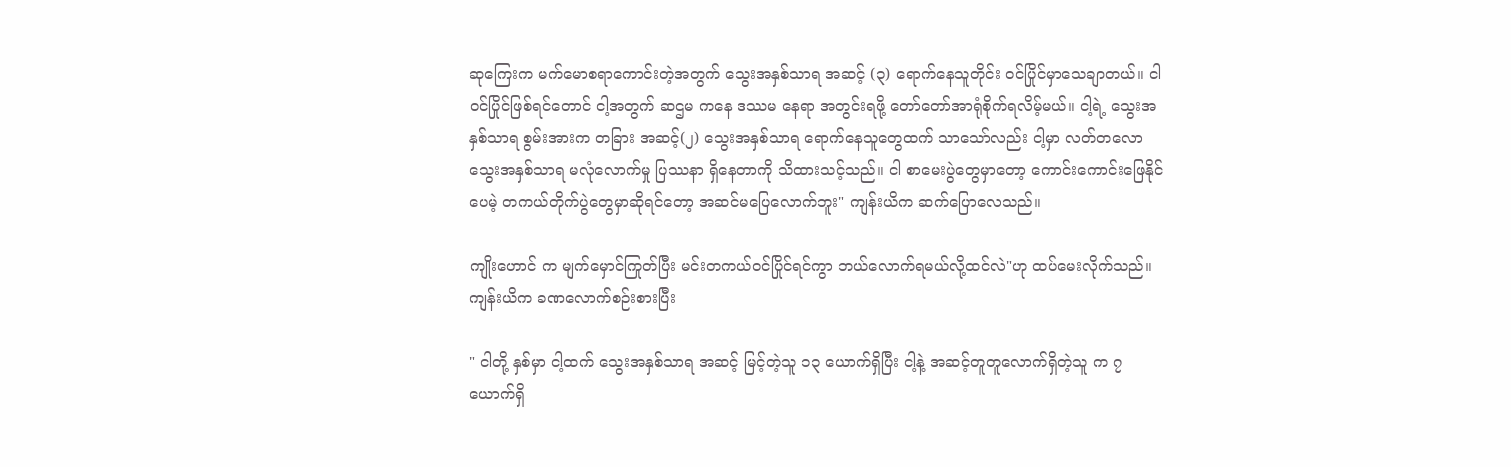ဆုကြေးက မက်မော‌စရာကောင်းတဲ့အတွက် သွေးအနှစ်သာရ အဆင့် (၃) ရောက်နေသူတိုင်း ဝင်ပြိုင်မှာသေချာတယ်။ ငါ ၀င်ပြိုင်ဖြစ်ရင်တောင် ငါ့အတွက် ဆဌမ ကနေ ဒဿမ နေရာ အတွင်းရဖို့ တော်တော်အာရုံစိုက်ရလိမ့်မယ်။ ငါ့ရဲ့ သွေးအနှစ်သာရ စွမ်းအားက တခြား အဆင့်(၂) သွေးအနှစ်သာရ ရောက်နေသူတွေထက် သာသော်လည်း ငါ့မှာ လတ်တလော သွေးအနှစ်သာရ မလုံလောက်မှု ပြဿနာ ရှိနေတာကို သိထားသင့်သည်။ ငါ စာမေးပွဲတွေမှာတော့ ကောင်းကောင်းဖြေနိုင်ပေမဲ့ တကယ်တိုက်ပွဲ‌တွေမှာဆိုရင်တော့ အဆင်မပြေလောက်ဘူး" ကျန်းယိက ဆက်ပြောလေသည်။

ကျိုးဟောင် က မျက်မှောင်ကြုတ်ပြီး မင်းတကယ်ဝင်ပြိုင်ရင်ကွာ ဘယ်လောက်ရမယ်လို့ထင်လဲ"ဟု ထပ်မေးလိုက်သည်။ ကျန်းယိက ခဏလောက်စဉ်းစားပြီး

" ငါတို့ နှစ်မှာ ငါ့ထက် သွေးအနှစ်သာရ အဆင့် မြင့်တဲ့သူ ၁၃ ယောက်ရှိပြီး ငါ့နဲ့ အဆင့်တူတူလောက်ရှိတဲ့သူ က ၇ ယောက်ရှိ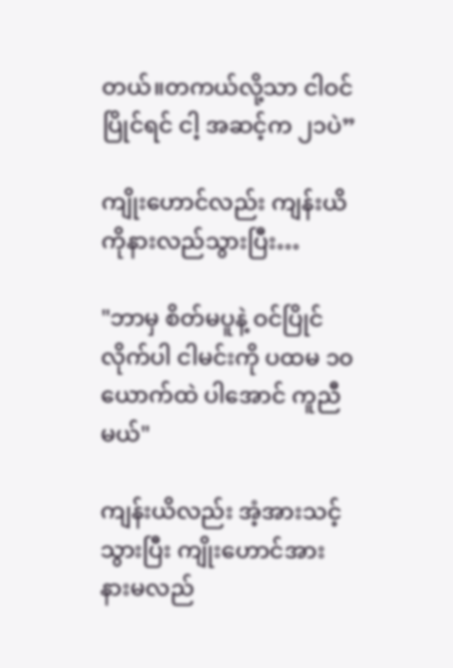တယ်။တကယ်လို့သာ ငါဝင်ပြိုင်ရင် ငါ့ အဆင့်က ၂၁ပဲ”

ကျိုးဟောင်လည်း ကျန်းယိကိုနားလည်သွားပြီး…

"ဘာမှ စိတ်မပူနဲ့ ဝင်ပြိုင်လိုက်ပါ ငါမင်းကို ပထမ ၁၀ယောက်ထဲ ပါအောင် ကူညီမယ်"

ကျန်းယိလည်း အံ့အားသင့်သွားပြီး ကျိုးဟောင်အား နားမလည်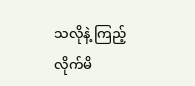သလိုနဲ့ ကြည့်လိုက်မိ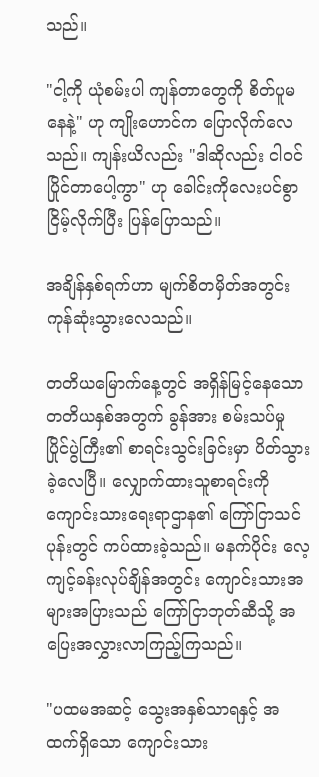သည်။

"ငါ့ကို ယုံစမ်းပါ ကျန်တာတွေကို စိတ်ပူမနေနဲ့" ဟု ကျိုးဟောင်က ပြောလိုက်လေသည်။ ကျန်းယိလည်း "ဒါဆိုလည်း ငါ၀င်ပြိုင်တာပေါ့ကွာ" ဟု ခေါင်းကိုလေးပင်စွာ ငြိမ့်လိုက်ပြီး ပြန်ပြောသည်။

အချိန်နှစ်ရက်ဟာ မျက်စိတမှိတ်အတွင်းကုန်ဆုံးသွားလေသည်။

တတိယမြောက်နေ့တွင် အရှိန်မြင့်နေသော တတိယနှစ်အတွက် ခွန်အား စမ်းသပ်မှု ပြိုင်ပွဲကြီး၏ စာရင်းသွင်းခြင်းမှာ ပိတ်သွားခဲ့လေပြီ။ လျှောက်ထားသူစာရင်းကို ကျောင်းသားရေးရာဌာန၏ ကြော်ငြာသင်ပုန်းတွင် ကပ်ထား‌ခဲ့သည်။ မနက်ပိုင်း လေ့ကျင့်ခန်းလုပ်ချိန်အတွင်း ကျောင်းသားအများအပြားသည် ကြော်ငြာဘုတ်ဆီသို့ အပြေးအလွှားလာကြည့်ကြသည်။

"ပထမအဆင့် သွေးအနှစ်သာရနှင့် အထက်ရှိသော ကျောင်းသား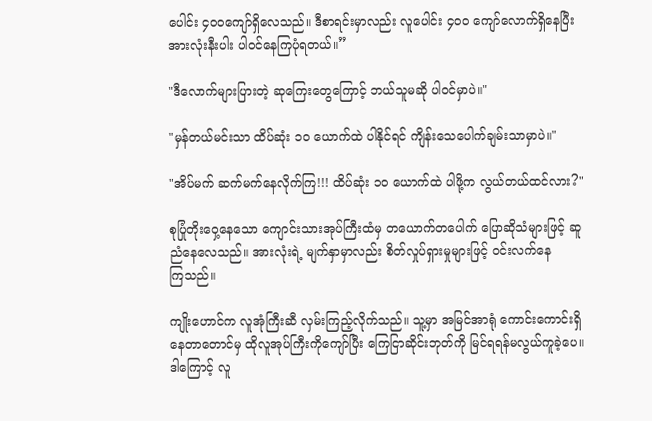ပေါင်း ၄၀၀ကျော်ရှိ‌လေသည်။ ဒီစာရင်းမှာလည်း လူပေါင်း ၄၀၀ ကျော်လောက်ရှိနေပြီး အားလုံးနီးပါး ပါဝင်နေကြပုံရတယ်။”

"ဒီလောက်များပြားတဲ့ ဆုကြေးတွေကြောင့် ဘယ်သူမဆို ပါ၀င်မှာပဲ။"

"မှန်တယ်မင်းသာ ထိပ်ဆုံး ၁၀ ယောက်ထဲ ပါနိုင်ရင် ကျိန်းသေပေါက်ချမ်းသာမှာပဲ။"

"အိပ်မက် ဆက်မက်နေလိုက်ကြ!!! ထိပ်ဆုံး ၁၀ ယောက်ထဲ ပါဖို့က လွယ်တယ်ထင်လား?"

စုပြုံတိုးဝှေ့နေသော ကျောင်းသားအုပ်ကြီးထံမှ တယောက်တပေါက် ပြောဆိုသံများဖြင့် ဆူညံနေလေသည်။ အားလုံးရဲ့ မျက်နှာမှာလည်း စိတ်လှုပ်ရှားမှုများဖြင့် ၀င်းလက်နေကြ‌သည်။

ကျိုးဟောင်က လူအုံကြီးဆီ လှမ်းကြည့်လိုက်သည်။ သူ့မှာ အမြင်အာရုံ ကောင်းကောင်းရှိနေတာတောင်မှ ထိုလူအုပ်ကြီးကိုကျော်ပြီး ကြေငြာဆိုင်းဘုတ်ကို မြင်ရရန်မလွယ်ကူခဲ့ပေ။ ဒါကြောင့် လူ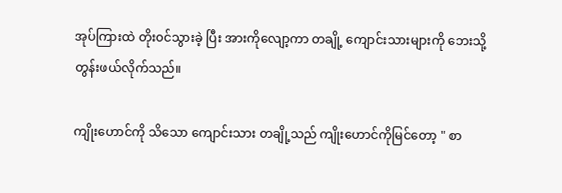အုပ်ကြားထဲ တိုး၀င်သွားခဲ့ ပြီး အားကိုလျော့ကာ တချို့ ကျောင်းသားများကို ဘေးသို့ တွန်းဖယ်လိုက်သည်။

ကျိုးဟောင်ကို သိသော ကျောင်းသား တချို့သည် ကျိုးဟောင်ကိုမြင်တော့ " စာ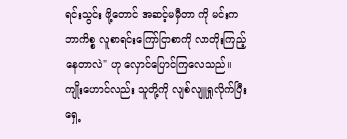ရင်းသွင်း ဖို့တောင် အဆင့်မမှီတာ ကို မင်းက ဘာကိစ္စ လူစာရင်းကြော်ငြာစာကို လာတိုးကြည့်နေတာလဲ" ဟု လှောင်ပြောင်ကြလေသည်။ကျိုးဟောင်လည်း သူတို့ကို လျစ်လျူရှုလိုက်ပြီး ရှေ့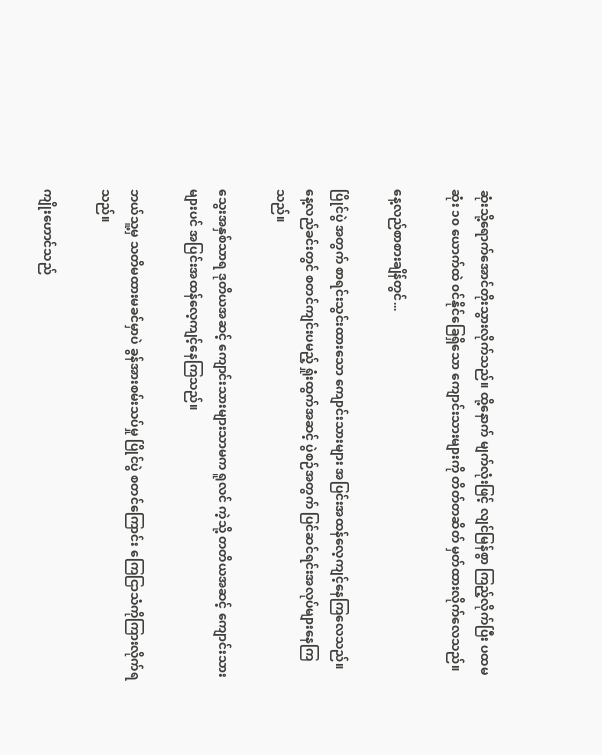ဆုံးသို့ရောက်အောင်တိုးသွားလိုက်သည်။ ထို့နောက် မျက်လုံးဖြင့် လျင်မြန်စွာ ကြည့်လိုက်ပြီး ပထမဆုံး ၁၀ ယောက်ထဲ ၀င်နိုင်ခြေရှိသော ကျောင်းသားများကို တိတ်တဆိတ် မှတ်ထားလိုက်လေသည်။

နေ့လည်စာစားချိန်တွင်...

ပြိုင်ပွဲ အတွက် စာရင်းသွင်းထားသော ကျောင်းသားများ အပြင်းအထန်လေ့ကျင့်နေကြလေသည်။ နေ့လည်ခင်းတွင် စတင်ကျင်းပမည့် ရှုံးထွက်အဆင့် ပွဲစဉ်အတွက် ပြင်ဆင်ရင်းအလုပ်များနေကြသည်။

သွေးအနှစ်သာရ ဒုတိယအဆင့် ကျောင်းသားများသာမက ရူလင် ကဲ့သို့ တတိယအဆင့် ကျောင်းသားများပင် အပြင်းအထန်လေ့ကျင့်နေကြသည်။

ဘယ်သူ့မှ သတိမထားမခင်မှာပဲ ခွန်အားစမ်းသပ်မှု ပြိုင်ပွဲ စတင်ကြောင်း ကြေငြာသံကိုကြားလိုက်ရသည်။

ကျိုးဟောင်သည်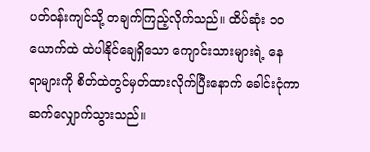ပတ်၀န်းကျင်သို့ တချက်ကြည့်လိုက်သည်။ ထိပ်ဆုံး ၁၀ ယောက်ထဲ ထဲပါနိုင်ချေရှိသော ကျောင်းသားများရဲ့ နေရာ‌များကို စိတ်ထဲတွင်မှတ်ထားလိုက်ပြီးနောက် ခေါင်းငုံကာ ဆက်လျှောက်သွားသည်။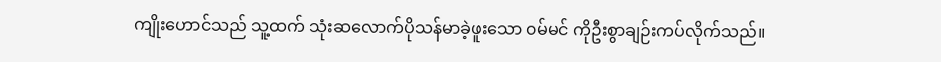ကျိုးဟောင်သည် သူ့ထက် သုံးဆလောက်ပိုသန်မာခဲ့ဖူးသော ၀မ်မင် ကိုဦးစွာချဉ်းကပ်လိုက်သည်။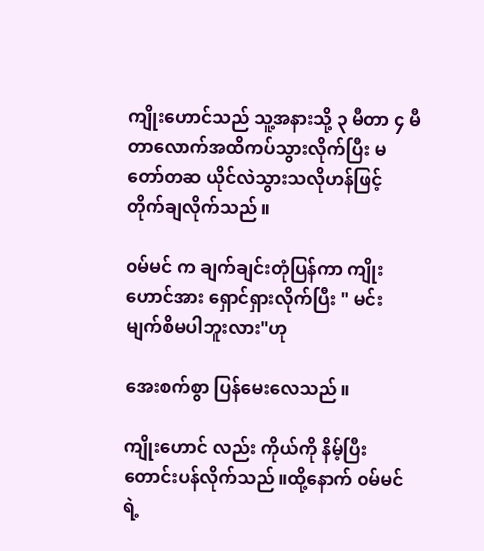ကျိုးဟောင်သည် သူ့အနားသို့ ၃ မီတာ ၄ မီတာလောက်အထိကပ်သွားလိုက်ပြီး မတော်တဆ ယိုင်လဲသွားသလိုဟန်ဖြင့် တိုက်ချလိုက်သည်။

၀မ်မင် က ချက်ချင်းတုံပြန်ကာ ကျိုးဟောင်အား ရှောင်ရှားလိုက်ပြီး " မင်း မျက်စိမပါဘူးလား"ဟု

အေးစက်စွာ ပြန်မေးလေသည်။

ကျိုးဟောင် လည်း ကိုယ်ကို နိမ့်ပြီးတောင်းပန်လိုက်သည်။ထို့နောက် ၀မ်မင်ရဲ့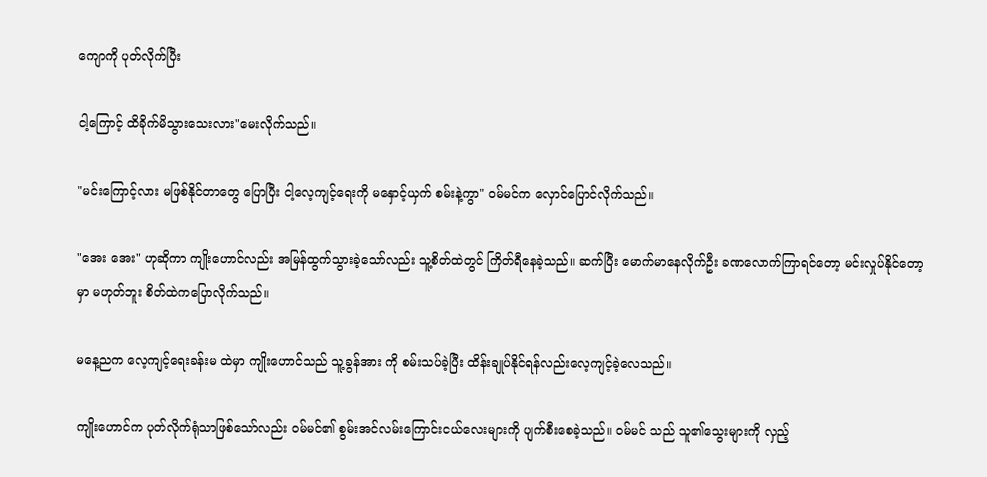ကျောကို ပုတ်လိုက်ပြီး

ငါ့ကြောင့် ထိခိုက်မိသွားသေးလား"မေးလိုက်သည်။

"မင်းကြောင့်လား မဖြစ်နိုင်တာတွေ ပြောပြီး ငါ့လေ့ကျင့်ရေးကို မနှောင့်ယှက် စမ်းနဲ့ကွာ" ဝမ်မင်က လှောင်ပြောင်လိုက်သည်။

"အေး အေး" ဟုဆိုကာ ကျိုးဟောင်လည်း အမြန်ထွက်သွားခဲ့‌သော်လည်း သူ့စိတ်ထဲတွင် ကြိတ်ရီနေခဲ့သည်။ ဆက်ပြီး မောက်မာနေလိုက်ဦး ခဏလောက်ကြာရင်တော့ မင်းလှုပ်နိုင်တော့မှာ မဟုတ်ဘူး စိတ်ထဲကပြောလိုက်သည်။

မနေ့ညက လေ့ကျင့်ရေးခန်းမ ထဲမှာ ကျိုးဟောင်သည် သူ့ခွန်အား ကို စမ်းသပ်ခဲ့ပြီး ထိန်းချုပ်နိုင်ရန်လည်းလေ့ကျင့်ခဲ့လေသည်။

ကျိုးဟောင်က ပုတ်လိုက်ရုံသာဖြစ်သော်လည်း ၀မ်မင်၏ စွမ်းအင်လမ်းကြောင်းငယ်လေးများကို ပျက်စီးစေခဲ့သည်။ ၀မ်မင် သည် သူ၏သွေးများကို လှည့်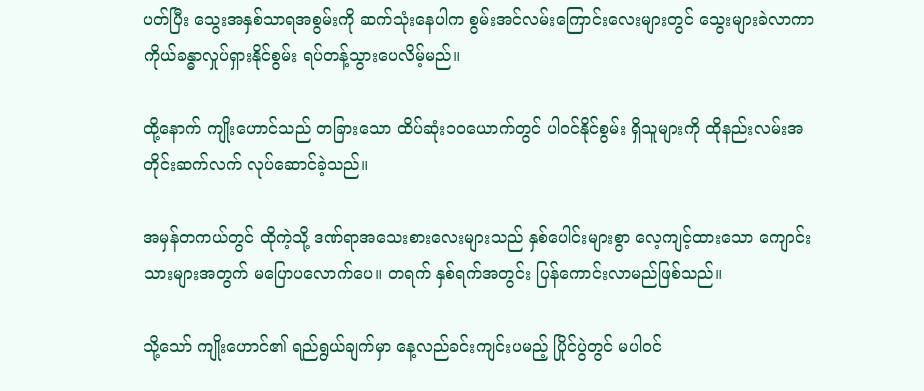ပတ်ပြီး သွေးအနှစ်သာရအစွမ်းကို ဆက်သုံးနေပါက စွမ်းအင်လမ်းကြောင်းလေးများတွင် သွေးများခဲလာကာ ကိုယ်ခန္ဓာလှုပ်ရှားနိုင်စွမ်း ရပ်တန့်သွားပေလိမ့်မည်။

ထို့နောက် ကျိုးဟောင်သည် တခြားသော ထိပ်ဆုံး၁၀ယောက်တွင် ပါ၀င်နိုင်စွမ်း ရှိသူများကို ထိုနည်းလမ်းအတိုင်းဆက်လက် လုပ်ဆောင်ခဲ့သည်။

အမှန်တကယ်တွင် ထိုကဲ့သို့ ဒဏ်ရာအသေးစားလေးများသည် နှစ်ပေါင်းများစွာ လေ့ကျင့်ထားသော ကျောင်းသားများအတွက် မပြောပလောက်ပေ။ တရက် နှစ်ရက်အတွင်း ပြန်ကောင်းလာမည်ဖြစ်သည်။

သို့သော် ကျိုးဟောင်၏ ရည်ရွယ်ချက်မှာ နေ့လည်ခင်းကျင်းပမည့် ပြိုင်ပွဲတွင် မပါ၀င်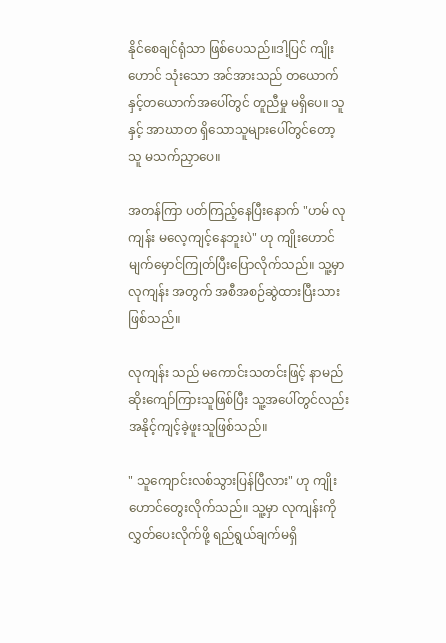နိုင်စေချင်ရုံသာ ဖြစ်ပေသည်။ဒါ့ပြင် ကျိုးဟောင် သုံးသော အင်အားသည် တယောက်နှင့်တယောက်အပေါ်တွင် တူညီမှု မရှိပေ။ သူနှင့် အာဃာတ ရှိသောသူများပေါ်တွင်တော့ သူ မသက်ညှာပေ။

အတန်ကြာ ပတ်ကြည့်နေပြီးနောက် "ဟမ် လုကျန်း မလေ့ကျင့်နေဘူးပဲ" ဟု ကျိုးဟောင် မျက်မှောင်ကြုတ်ပြီးပြောလိုက်သည်။ သူ့မှာ လုကျန်း အတွက် အစီအစဉ်ဆွဲထားပြီးသားဖြစ်သည်။

လုကျန်း သည် မကောင်းသတင်းဖြင့် နာမည်ဆိုးကျော်ကြားသူဖြစ်ပြီး သူ့အပေါ်တွင်လည်း အနိုင့်ကျင့်ခဲ့ဖူးသူဖြစ်သည်။

" သူကျောင်းလစ်သွားပြန်ပြီလား" ဟု ကျိုးဟောင်တွေးလိုက်သည်။ သူ့မှာ လုကျန်းကို လွှတ်ပေးလိုက်ဖို့ ရည်ရွယ်ချက်မရှိ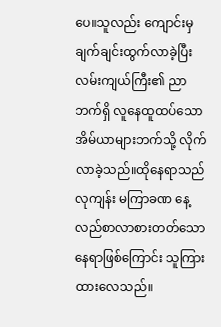ပေ။သူလည်း ကျောင်းမှချက်ချင်းထွက်လာခဲ့ပြီး လမ်းကျယ်ကြီး၏ ညာဘက်ရှိ လူနေထူထပ်‌သောအိမ်ယာများဘက်သို့ လိုက်လာခဲ့သည်။ထိုနေရာသည် လုကျန်း မကြာခဏ နေ့လည်စာလာစားတတ်သောနေရာဖြစ်ကြောင်း သူကြားထားလေသည်။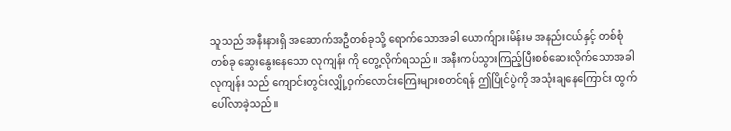သူသည် အနီးနားရှိ အဆောက်အဦတစ်ခုသို့ ရောက်သောအခါ ယောက်ျား၊မိန်းမ အနည်းငယ်နှင့် တစ်စုံတစ်ခု ဆွေးနွေးနေသော လုကျန်း ကို တွေ့လိုက်ရသည်။ အနီးကပ်သွားကြည့်ပြီးစစ်ဆေးလိုက်သောအခါ လုကျန်း သည် ကျောင်းတွင်းလျှို့ဝှက်လောင်းကြေးများစတင်ရန် ဤပြိုင်ပွဲကို အသုံးချနေကြောင်း ထွက်ပေါ်လာခဲ့သည်။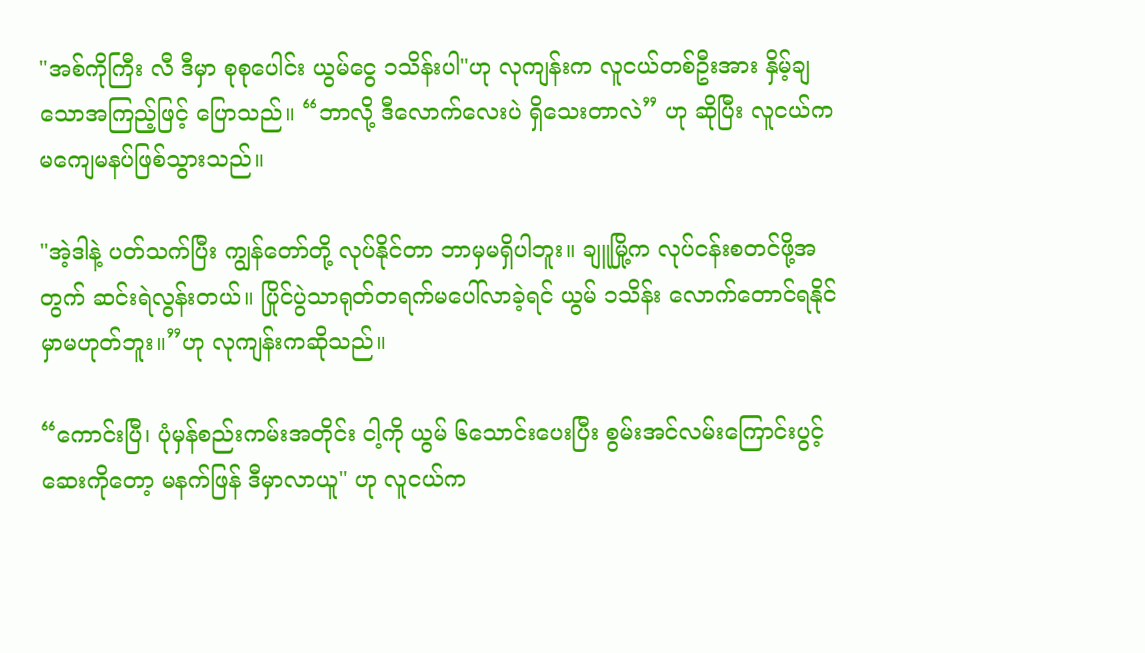"အစ်ကိုကြီး လီ ဒီမှာ စုစုပေါင်း ယွမ်ငွေ ၁သိန်းပါ"ဟု လုကျန်းက လူငယ်တစ်ဦးအား နှိမ့်ချသောအကြည့်ဖြင့် ပြောသည်။ “ဘာလို့ ဒီလောက်လေးပဲ ရှိသေးတာလဲ” ဟု ဆိုပြီး လူငယ်က မကျေမနပ်ဖြစ်သွားသည်။

"အဲ့ဒါနဲ့ ပတ်သက်ပြီး ကျွန်တော်တို့ လုပ်နိုင်တာ ဘာမှမရှိပါဘူး။ ချူမြို့က လုပ်ငန်းစတင်ဖို့အတွက် ဆင်းရဲလွန်းတယ်။ ပြိုင်ပွဲသာရုတ်တရက်မပေါ်လာခဲ့ရင် ယွမ် ၁သိန်း လောက်တောင်ရနိုင်မှာမဟုတ်ဘူး။”ဟု လုကျန်းကဆိုသည်။

“ကောင်းပြီ၊ ပုံမှန်စည်းကမ်းအတိုင်း ငါ့ကို ယွမ် ၆သောင်းပေးပြီး စွမ်းအင်လမ်းကြောင်းပွင့်ဆေးကိုတော့ မနက်ဖြန် ဒီမှာလာယူ" ဟု လူငယ်က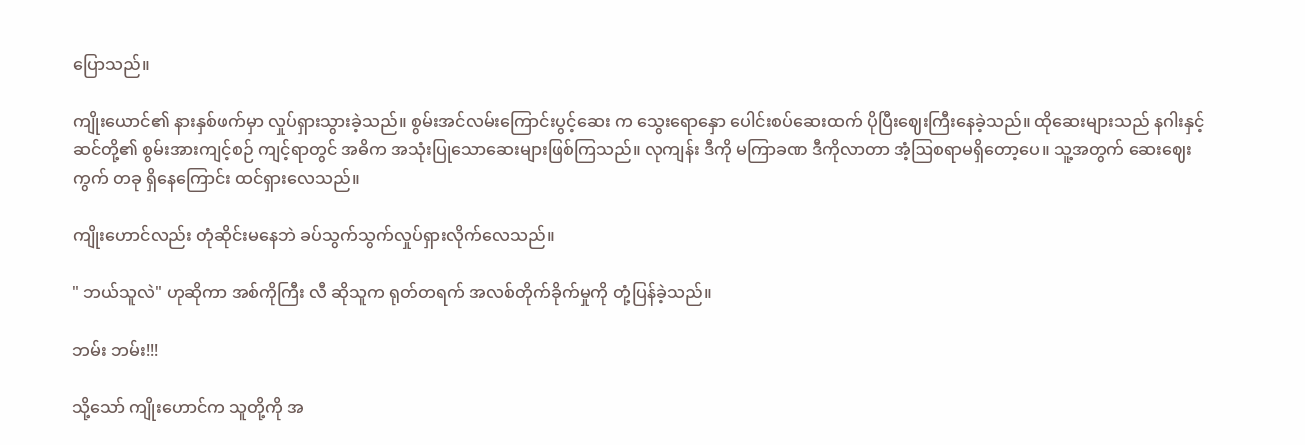ပြောသည်။

ကျိုးယောင်၏ နားနှစ်ဖက်မှာ လှုပ်ရှားသွားခဲ့သည်။ စွမ်းအင်လမ်းကြောင်းပွင့်ဆေး က သွေးရောနှော ပေါင်းစပ်ဆေးထက် ပိုပြီးဈေးကြီးနေခဲ့သည်။ ထိုဆေးများသည် နဂါးနှင့် ဆင်တို့၏ စွမ်းအားကျင့်စဉ် ကျင့်ရာတွင် အဓိက အသုံးပြုသောဆေးများဖြစ်ကြသည်။ လုကျန်း ဒီကို မကြာခဏ ဒီကိုလာတာ အံ့ဩစရာမရှိတော့ပေ။ သူ့အတွက် ဆေးဈေးကွက် တခု ရှိနေကြောင်း ထင်ရှားလေသည်။

ကျိုးဟောင်လည်း တုံဆိုင်းမနေဘဲ ခပ်သွက်သွက်လှုပ်ရှားလိုက်လေသည်။

" ဘယ်သူလဲ" ဟုဆိုကာ အစ်ကိုကြီး လီ ဆိုသူက ရုတ်တရက် အလစ်တိုက်ခိုက်မှုကို တုံ့ပြန်ခဲ့သည်။

ဘမ်း ဘမ်း!!!

သို့သော် ကျိုးဟောင်က သူတို့ကို အ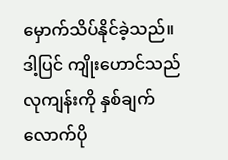မှောက်သိပ်နိုင်ခဲ့သည်။ဒါ့ပြင် ကျိုးဟောင်သည် လုကျန်းကို နှစ်ချက်လောက်ပို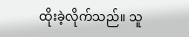ထိုးခဲ့လိုက်သည်။ သူ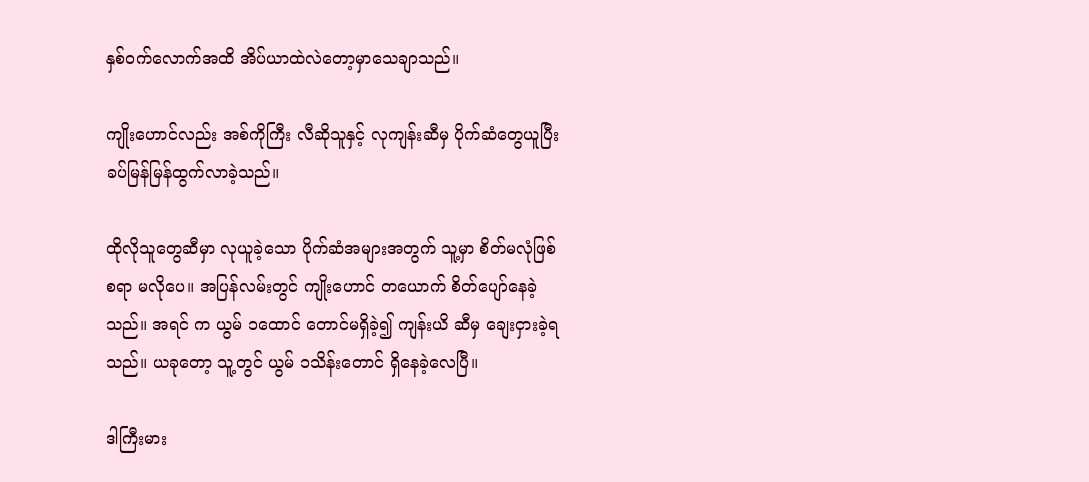နှစ်၀က်လောက်အထိ အိပ်ယာထဲလဲတော့မှာသေချာသည်။

ကျိုးဟောင်လည်း အစ်ကိုကြီး လီဆိုသူနှင့် လုကျန်းဆီမှ ပိုက်ဆံတွေယူပြီး ခပ်မြန်မြန်ထွက်လာခဲ့သည်။

ထိုလိုသူတွေဆီမှာ လုယူခဲ့သော ပိုက်ဆံအများအတွက် သူ့မှာ စိတ်မလုံဖြစ်စရာ မလိုပေ။ အပြန်လမ်းတွင် ကျိုးဟောင် တယောက် စိတ်ပျော်နေခဲ့သည်။ အရင် က ယွမ် ၁ထောင် တောင်မရှိခဲ့၍ ကျန်းယိ ဆီမှ ချေးငှားခဲ့ရသည်။ ယခုတော့ သူ့တွင် ယွမ် ၁သိန်းတောင် ရှိနေခဲ့လေပြီ။

ဒါကြီးမား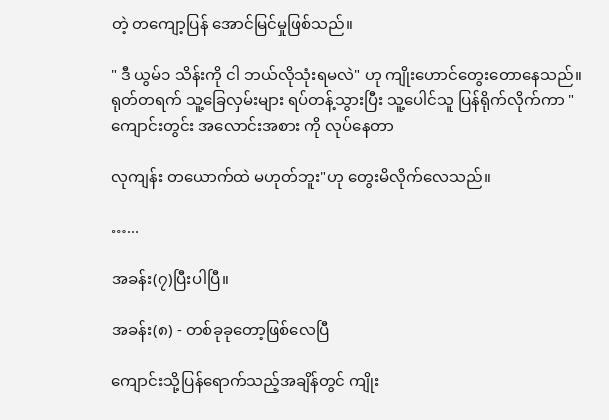တဲ့ တကျော့ပြန် အောင်မြင်မှုဖြစ်သည်။

" ဒီ ယွမ်၁ သိန်းကို ငါ ဘယ်လိုသုံးရမလဲ" ဟု ကျိုးဟောင်‌တွေးတောနေသည်။ ရုတ်တရက် သူ့ခြေလှမ်းများ ရပ်တန့်သွားပြီး သူ့ပေါင်သူ ပြန်ရိုက်လိုက်ကာ " ကျောင်းတွင်း အလောင်းအစား ကို လုပ်နေတာ

လုကျန်း တယောက်ထဲ မဟုတ်ဘူး"ဟု တွေးမိလိုက်‌လေသည်။

…...

အခန်း(၇)ပြီးပါပြီ။

အခန်း(၈) - တစ်ခုခုတော့ဖြစ်‌လေပြီ

ကျောင်းသို့ပြန်ရောက်သည့်အချိန်တွင် ကျိုး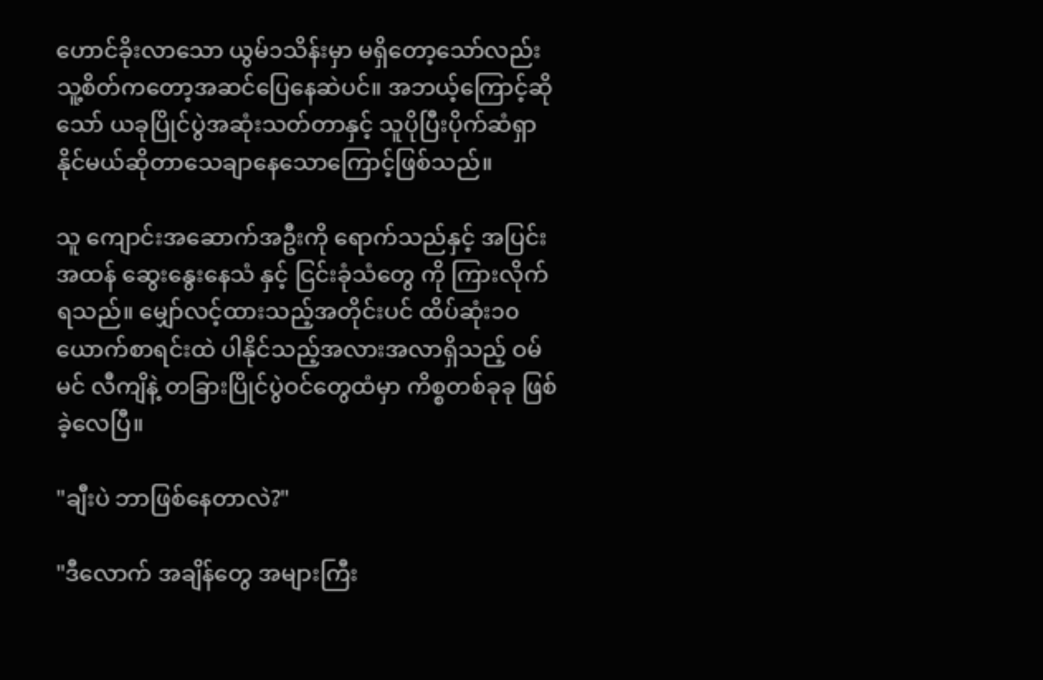ဟောင်ခိုးလာသော ယွမ်၁သိန်းမှာ မရှိတော့သော်လည်း သူ့စိတ်ကတော့အဆင်ပြေနေဆဲပင်။ အဘယ့်ကြောင့်ဆိုသော် ယခုပြိုင်ပွဲအဆုံးသတ်တာနှင့် သူပိုပြီးပိုက်ဆံရှာနိုင်မယ်ဆိုတာသေချာနေသောကြောင့်ဖြစ်သည်။

သူ ကျောင်းအဆောက်အဦးကို ရောက်သည်နှင့် အပြင်းအထန် ဆွေးနွေးနေသံ နှင့် ငြင်းခုံသံတွေ ကို ကြားလိုက်ရသည်။ မျှော်လင့်ထားသည့်အတိုင်းပင် ထိပ်ဆုံး၁၀ယောက်စာရင်းထဲ ပါနိုင်သည့်အလားအလာရှိသည့် ဝမ်မင် လီကျိနဲ့ တခြားပြိုင်ပွဲဝင်တွေထံမှာ ကိစ္စတစ်ခုခု ဖြစ်ခဲ့‌လေပြီ။

"ချီးပဲ ဘာဖြစ်နေတာလဲ?"

"ဒီလောက် အချိန်တွေ အများကြီး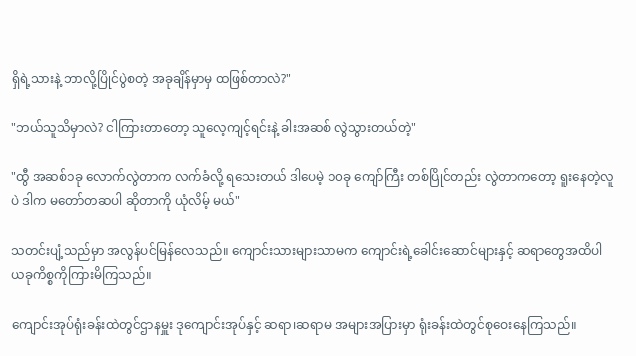ရှိရဲ့သားနဲ့ ဘာလို့ပြိုင်ပွဲစတဲ့ အခုချိန်မှာမှ ထဖြစ်တာလဲ?"

"ဘယ်သူသိမှာလဲ? ငါကြားတာတော့ သူလေ့ကျင့်ရင်းနဲ့ ခါးအဆစ် လွဲသွားတယ်တဲ့"

"ထွီ အဆစ်၁ခု လောက်လွဲတာက လက်ခံလို့ ရသေးတယ် ဒါပေမဲ့ ၁၀ခု ကျော်ကြီး တစ်ပြိုင်တည်း လွဲတာကတော့ ရူးနေတဲ့လူပဲ ဒါက မတော်တဆပါ ဆိုတာကို ယုံလိမ့် မယ်"

သတင်းပျံ့သည်မှာ အလွန်ပင်မြန်လေသည်။ ကျောင်းသားများသာမက ကျောင်းရဲ့ခေါင်းဆောင်များနှင့် ဆရာတွေအထိပါ ယခုကိစ္စကိုကြားမိကြသည်။

ကျောင်းအုပ်ရုံးခန်းထဲတွင်ဌာနမှူး ဒုကျောင်းအုပ်နှင့် ဆရာ၊ဆရာမ အများအပြားမှာ ရုံးခန်းထဲတွင်စုဝေးနေကြသည်။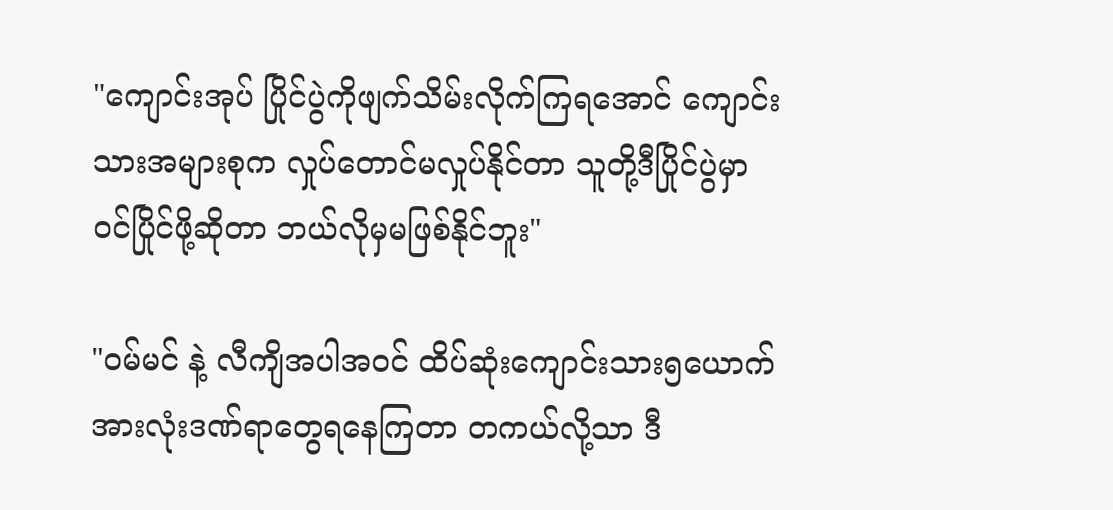"ကျောင်းအုပ် ပြိုင်ပွဲကိုဖျက်သိမ်းလိုက်ကြရအောင် ကျောင်းသားအများစုက လှုပ်တောင်မလှုပ်နိုင်တာ သူတို့ဒီပြိုင်ပွဲမှာ ဝင်ပြိုင်ဖို့ဆိုတာ ဘယ်လိုမှမဖြစ်နိုင်ဘူး"

"ဝမ်မင် နဲ့ လီကျိအပါအဝင် ထိပ်ဆုံးကျောင်းသား၅ယောက် အားလုံးဒဏ်ရာတွေရနေကြတာ တကယ်လို့သာ ဒီ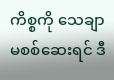ကိစ္စကို သေချာ မစစ်ဆေးရင် ဒီ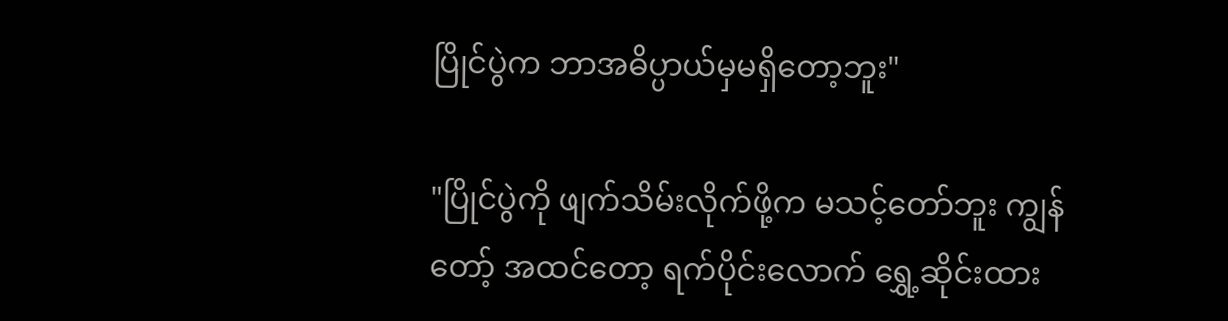ပြိုင်ပွဲက ဘာအဓိပ္ပာယ်မှမရှိတော့ဘူး"

"ပြိုင်ပွဲကို ဖျက်သိမ်းလိုက်ဖို့က မသင့်တော်ဘူး ကျွန်တော့် အထင်တော့ ရက်ပိုင်းလောက် ရွှေ့ဆိုင်းထား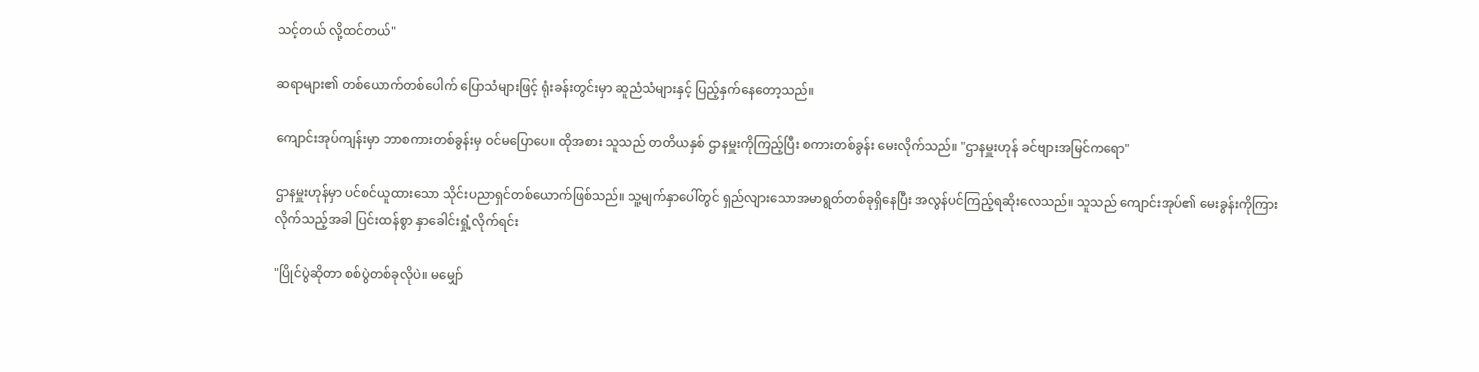သင့်တယ် လို့ထင်တယ်"

ဆရာများ၏ တစ်ယောက်တစ်ပေါက် ပြောသံများဖြင့် ရုံးခန်းတွင်းမှာ ဆူညံသံများနှင့် ပြည့်နှက်နေတော့သည်။

ကျောင်းအုပ်ကျန်းမှာ ဘာစကားတစ်ခွန်းမှ ဝင်မပြောပေ။ ထိုအစား သူသည် တတိယနှစ် ဌာနမှူးကိုကြည့်ပြီး စကားတစ်ခွန်း မေးလိုက်သည်။ "ဌာနမှူးဟုန် ခင်ဗျားအမြင်ကရော"

ဌာနမှူးဟုန်မှာ ပင်စင်ယူထားသော သိုင်းပညာရှင်တစ်ယောက်ဖြစ်သည်။ သူ့မျက်နှာပေါ်တွင် ရှည်လျားသောအမာရွတ်တစ်ခုရှိနေပြီး အလွန်ပင်ကြည့်ရဆိုးလေသည်။ သူသည် ကျောင်းအုပ်၏ မေးခွန်းကိုကြားလိုက်သည့်အခါ ပြင်းထန်စွာ နှာခေါင်းရှုံ့လိုက်ရင်း

"ပြိုင်ပွဲဆိုတာ စစ်ပွဲတစ်ခုလိုပဲ။ မမျှော်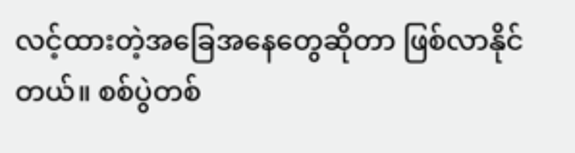လင့်ထားတဲ့အခြေအနေတွေဆိုတာ ဖြစ်လာနိုင်တယ်။ စစ်ပွဲတစ်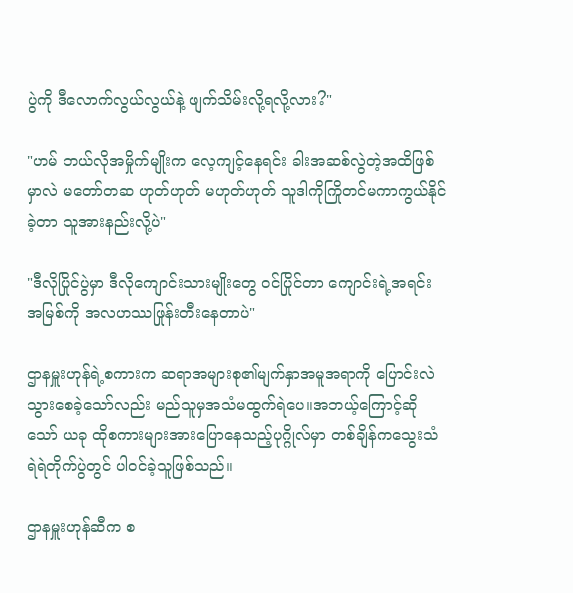ပွဲကို ဒီလောက်လွယ်လွယ်နဲ့ ဖျက်သိမ်းလို့ရလို့လား?"

"ဟမ် ဘယ်လိုအမှိုက်မျိုးက လေ့ကျင့်နေရင်း ခါးအဆစ်လွဲတဲ့အထိဖြစ်မှာလဲ မတော်တဆ ဟုတ်ဟုတ် မဟုတ်ဟုတ် သူဒါကိုကြိုတင်မကာကွယ်နိုင်ခဲ့တာ သူအားနည်းလို့ပဲ"

"ဒီလိုပြိုင်ပွဲမှာ ဒီလိုကျောင်းသားမျိုးတွေ ဝင်ပြိုင်တာ ကျောင်းရဲ့အရင်းအမြစ်ကို အလဟဿဖြုန်းတီးနေတာပဲ"

ဌာနမှူးဟုန်ရဲ့စကားက ဆရာအများစု၏မျက်နှာအမူအရာကို ပြောင်းလဲသွားစေခဲ့သော်လည်း မည်သူမှအသံမထွက်ရဲပေ။အဘယ့်ကြောင့်ဆိုသော် ယခု ထိုစကားများအားပြောနေသည့်ပုဂ္ဂိုလ်မှာ တစ်ချိန်ကသွေးသံရဲရဲတိုက်ပွဲတွင် ပါဝင်ခဲ့သူဖြစ်သည်။

ဌာနမှူးဟုန်ဆီက စ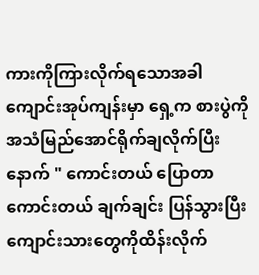ကားကိုကြားလိုက်ရသောအခါ ကျောင်းအုပ်ကျန်းမှာ ရှေ့က စားပွဲကို အသံမြည်အောင်ရိုက်ချလိုက်ပြီးနောက် " ကောင်းတယ် ပြောတာကောင်းတယ် ချက်ချင်း ပြန်သွားပြီး ကျောင်းသားတွေကိုထိန်းလိုက်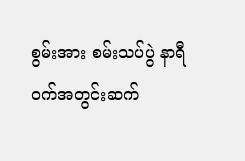စွမ်းအား စမ်းသပ်ပွဲ နာရီဝက်အတွင်းဆက်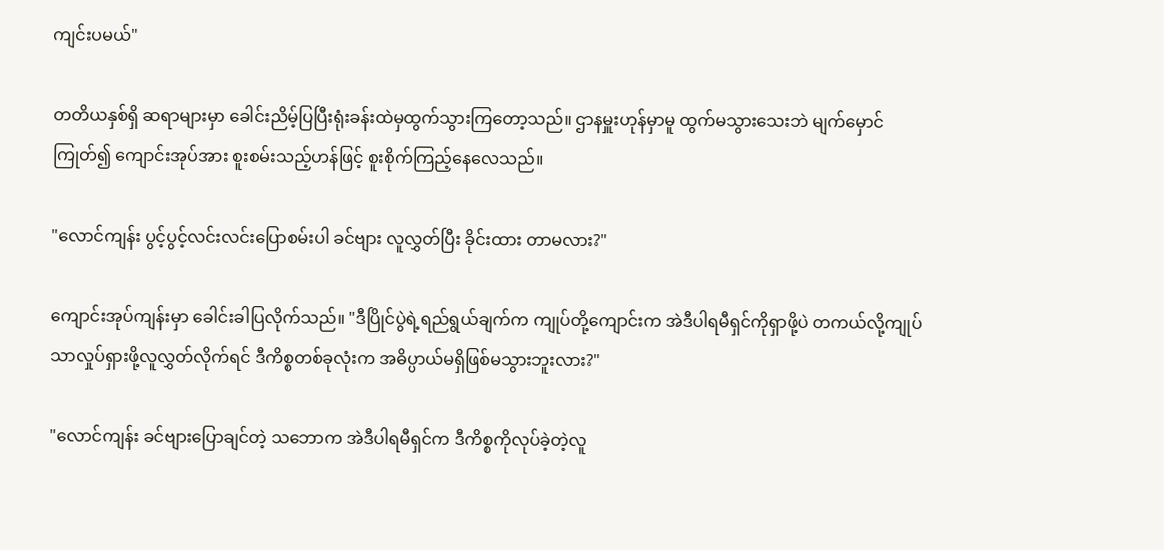ကျင်းပမယ်"

တတိယနှစ်ရှိ ဆရာများမှာ ခေါင်းညိမ့်ပြပြီးရုံးခန်းထဲမှထွက်သွားကြတော့သည်။ ဌာနမှူးဟုန်မှာမူ ထွက်မသွားသေးဘဲ မျက်မှောင်ကြုတ်၍ ကျောင်းအုပ်အား စူးစမ်းသည့်ဟန်ဖြင့် စူးစိုက်ကြည့်နေလေသည်။

"လောင်ကျန်း ပွင့်ပွင့်လင်းလင်းပြောစမ်းပါ ခင်ဗျား လူလွှတ်ပြီး ခိုင်းထား တာမလား?"

ကျောင်းအုပ်ကျန်းမှာ ခေါင်းခါပြလိုက်သည်။ "ဒီပြိုင်ပွဲရဲ့ရည်ရွယ်ချက်က ကျုပ်တို့ကျောင်းက အဲဒီပါရမီရှင်ကိုရှာဖို့ပဲ တကယ်လို့ကျုပ်သာလှုပ်ရှားဖို့လူလွှတ်လိုက်ရင် ဒီကိစ္စတစ်ခုလုံးက အဓိပ္ပာယ်မရှိဖြစ်မသွားဘူးလား?"

"လောင်ကျန်း ခင်ဗျားပြောချင်တဲ့ သဘောက အဲဒီပါရမီရှင်က ဒီကိစ္စကိုလုပ်ခဲ့တဲ့လူ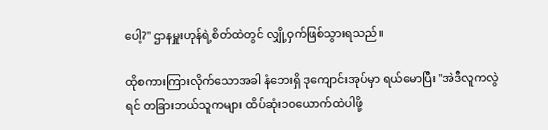ပေါ့?" ဌာနမှူးဟုန်ရဲ့စိတ်ထဲတွင် လျှို့ဝှက်ဖြစ်သွားရသည်။

ထိုစကားကြားလိုက်သောအခါ နံဘေးရှိ ဒုကျောင်းအုပ်မှာ ရယ်မောပြီး "အဲဒီလူကလွဲရင် တခြားဘယ်သူကများ ထိပ်ဆုံး၁၀ယောက်ထဲပါဖို့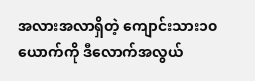အလားအလာရှိတဲ့ ကျောင်းသား၁၀ယောက်ကို ဒီလောက်အလွယ်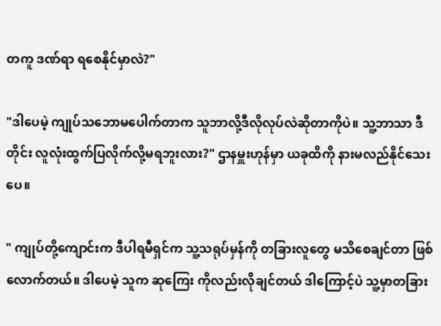တကူ ဒဏ်ရာ ရစေနိုင်မှာလဲ?"

"ဒါပေမဲ့ ကျုပ်သဘောမပေါက်တာက သူဘာလို့ဒီလိုလုပ်လဲဆိုတာကိုပဲ။ သူ့ဘာသာ ဒီတိုင်း လူလုံးထွက်ပြလိုက်လို့မရဘူးလား?" ဌာနမှူးဟုန်မှာ ယခုထိကို နားမလည်နိုင်သေးပေ။

" ကျုပ်တို့ကျောင်းက ဒီပါရမီရှင်က သူ့သရုပ်မှန်ကို တခြားလူတွေ မသိစေချင်တာ ဖြစ်လောက်တယ်။ ဒါပေမဲ့ သူက ဆုကြေး ကိုလည်းလိုချင်တယ် ဒါကြောင့်ပဲ သူ့မှာတခြား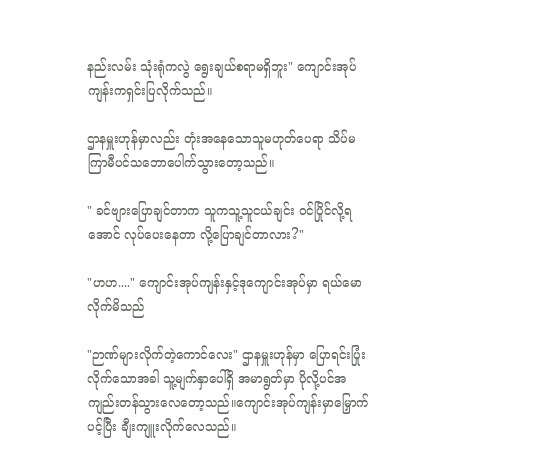နည်းလမ်း သုံးရုံကလွဲ ရွေးချယ်စရာမရှိဘူး" ကျောင်းအုပ်ကျန်းကရှင်းပြလိုက်သည်။

ဌာနမှူးဟုန်မှာလည်း တုံးအနေသောသူမဟုတ်ပေရာ သိပ်မကြာမီပင်သဘောပေါက်သွားတော့သည်။

" ခင်ဗျားပြောချင်တာက သူကသူ့သူငယ်ချင်း ဝင်ပြိုင်လို့ရအောင် လုပ်ပေးနေတာ လို့ပြောချင်တာလား?"

"ဟဟ...." ကျောင်းအုပ်ကျန်းနှင့်ဒုကျောင်းအုပ်မှာ ရယ်မောလိုက်မိသည်

"ဉာဏ်များလိုက်တဲ့ကောင်လေး" ဌာနမှူးဟုန်မှာ ပြောရင်းပြုံးလိုက်သောအခါ သူ့မျက်နှာပေါ်ရှိ အမာရွတ်မှာ ပိုလို့ပင်အကျည်းတန်သွားလေတော့သည်။ကျောင်းအုပ်ကျန်းမှာမြှောက်ပင့်ပြီး ချီးကျူးလိုက်လေသည်။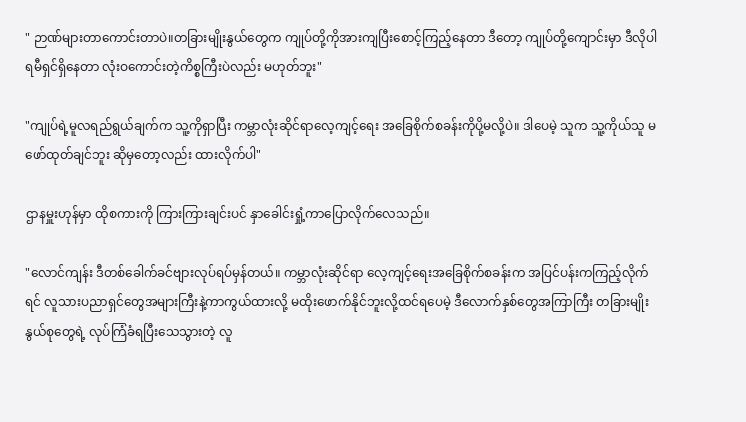" ဉာဏ်များတာကောင်းတာပဲ။တခြားမျိုးနွယ်တွေက ကျုပ်တို့ကိုအားကျပြီးစောင့်ကြည့်နေတာ ဒီတော့ ကျုပ်တို့ကျောင်းမှာ ဒီလိုပါရမီရှင်ရှိနေတာ လုံးဝကောင်းတဲ့ကိစ္စကြီးပဲလည်း မဟုတ်ဘူး"

"ကျုပ်ရဲ့မူလရည်ရွယ်ချက်က သူ့ကိုရှာပြီး ကမ္ဘာလုံးဆိုင်ရာလေ့ကျင့်ရေး အခြေစိုက်စခန်းကိုပို့မလို့ပဲ။ ဒါပေမဲ့ သူက သူ့ကိုယ်သူ မဖော်ထုတ်ချင်ဘူး ဆိုမှတော့လည်း ထားလိုက်ပါ"

ဌာနမှူးဟုန်မှာ ထိုစကားကို ကြားကြားချင်းပင် နှာခေါင်းရှုံ့ကာပြောလိုက်လေသည်။

"လောင်ကျန်း ဒီတစ်ခေါက်ခင်ဗျားလုပ်ရပ်မှန်တယ်။ ကမ္ဘာလုံးဆိုင်ရာ လေ့ကျင့်ရေးအခြေစိုက်စခန်းက အပြင်ပန်းကကြည့်လိုက်ရင် လူသားပညာရှင်တွေအများကြီးနဲ့ကာကွယ်ထားလို့ မထိုးဖောက်နိုင်ဘူးလို့ထင်ရပေမဲ့ ဒီလောက်နှစ်တွေအကြာကြီး တခြားမျိုးနွယ်စုတွေရဲ့ လုပ်ကြံခံရပြီးသေသွားတဲ့ လူ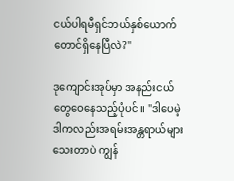ငယ်ပါရမီရှင်ဘယ်နှစ်ယောက်တောင်ရှိနေပြီလဲ?"

ဒုကျောင်းအုပ်မှာ အနည်းငယ်တွေဝေနေသည့်ပုံပင်။ "ဒါပေမဲ့ ဒါကလည်းအရမ်းအန္တရာယ်များသေးတာပဲ ကျွန်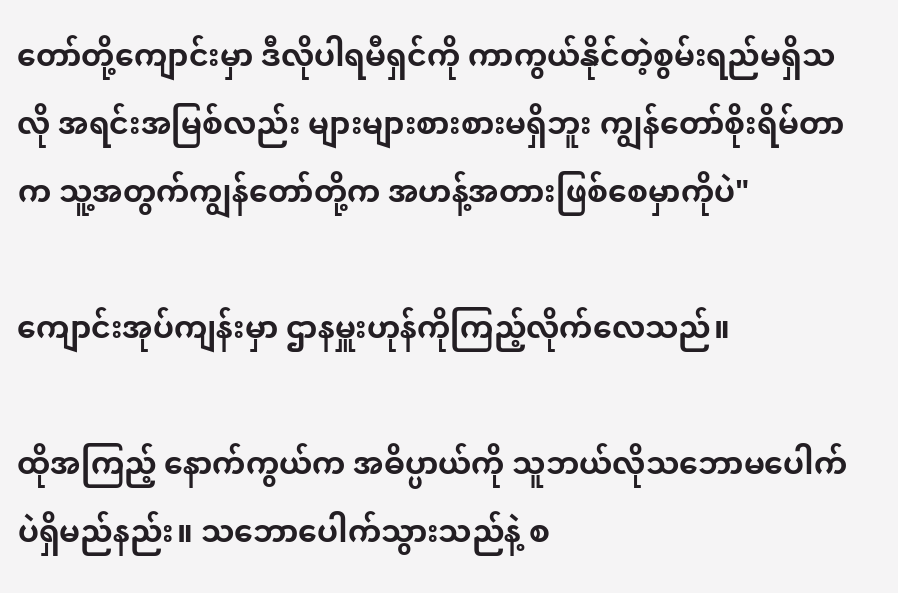တော်တို့ကျောင်းမှာ ဒီလိုပါရမီရှင်ကို ကာကွယ်နိုင်တဲ့စွမ်းရည်မရှိသလို အရင်းအမြစ်လည်း များများစားစားမရှိဘူး ကျွန်တော်စိုးရိမ်တာက သူ့အတွက်ကျွန်တော်တို့က အဟန့်အတားဖြစ်စေမှာကိုပဲ"

ကျောင်းအုပ်ကျန်းမှာ ဌာနမှူးဟုန်ကိုကြည့်လိုက်လေသည်။

ထိုအကြည့် နောက်ကွယ်က အဓိပ္ပာယ်ကို သူဘယ်လိုသဘောမပေါက်ပဲရှိမည်နည်း။ သဘောပေါက်သွားသည်နဲ့ စ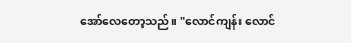အော်လေတော့သည်။ "လောင်ကျန်း လောင်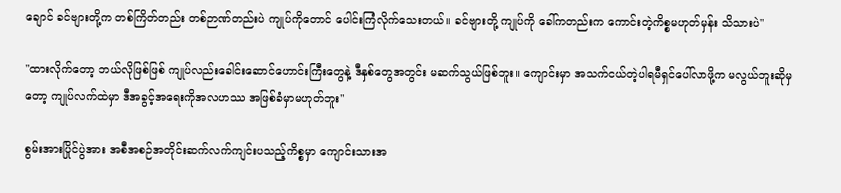ချောင် ခင်ဗျားတို့က တစ်ကြိတ်တည်း တစ်ဉာဏ်တည်းပဲ ကျုပ်ကိုတောင် ပေါင်းကြံလိုက်သေးတယ်။ ခင်ဗျားတို့ ကျုပ်ကို ခေါ်ကတည်းက ကောင်းတဲ့ကိစ္စမဟုတ်မှန်း သိသားပဲ"

"ထားလိုက်တော့ ဘယ်လိုဖြစ်ဖြစ် ကျုပ်လည်းခေါင်းဆောင်ဟောင်းကြီးတွေနဲ့ ဒီနှစ်တွေအတွင်း မဆက်သွယ်ဖြစ်ဘူး။ ကျောင်းမှာ အသက်ငယ်တဲ့ပါရမီရှင်ပေါ်လာဖို့က မလွယ်ဘူးဆိုမှတော့ ကျုပ်လက်ထဲမှာ ဒီအခွင့်အရေးကိုအလဟဿ အဖြစ်ခံမှာမဟုတ်ဘူး"

စွမ်းအားပြိုင်ပွဲအား အစီအစဉ်အတိုင်းဆက်လက်ကျင်းပသည့်ကိစ္စမှာ ကျောင်းသားအ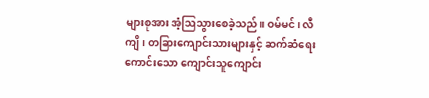များစုအား အံ့ဩသွားစေခဲ့သည်။ ဝမ်မင်၊ လီကျိ၊ တခြားကျောင်းသားများနှင့် ဆက်ဆံရေးကောင်းသော ကျောင်းသူကျောင်း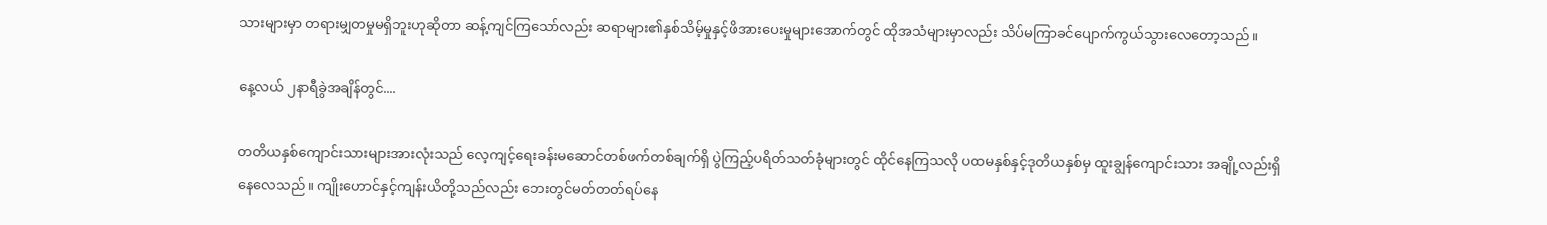သားများမှာ တရားမျှတမှုမရှိဘူးဟုဆိုတာ ဆန့်ကျင်ကြသော်လည်း ဆရာများ၏နှစ်သိမ့်မှုနှင့်ဖိအားပေးမှုများအောက်တွင် ထိုအသံများမှာလည်း သိပ်မကြာခင်ပျောက်ကွယ်သွားလေတော့သည်။

နေ့လယ် ၂နာရီခွဲအချိန်တွင်....

တတိယနှစ်ကျောင်းသားများအားလုံးသည် လေ့ကျင့်ရေးခန်းမဆောင်တစ်ဖက်တစ်ချက်ရှိ ပွဲကြည့်ပရိတ်သတ်ခုံများတွင် ထိုင်နေကြသလို ပထမနှစ်နှင့်ဒုတိယနှစ်မှ ထူးချွန်ကျောင်းသား အချို့လည်းရှိနေလေသည်။ ကျိုးဟောင်နှင့်ကျန်းယိတို့သည်လည်း ဘေးတွင်မတ်တတ်ရပ်နေ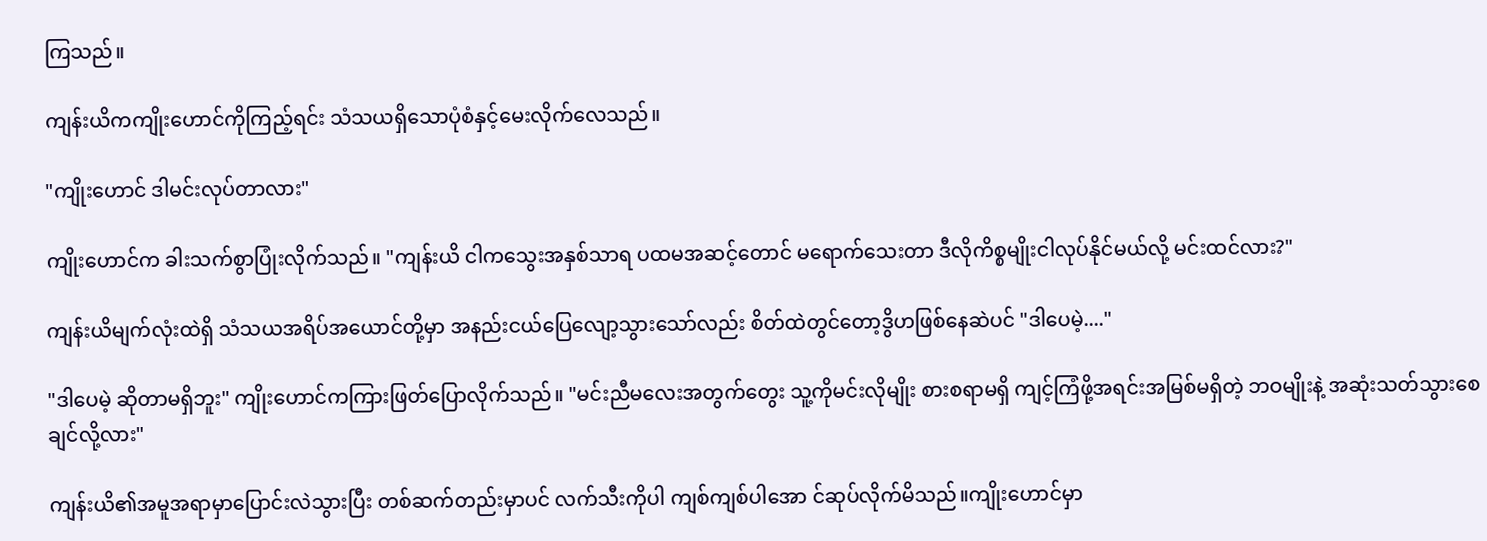ကြသည်။

ကျန်းယိကကျိုးဟောင်ကိုကြည့်ရင်း သံသယရှိသောပုံစံနှင့်မေးလိုက်လေသည်။

"ကျိုးဟောင် ဒါမင်းလုပ်တာလား"

ကျိုးဟောင်က ခါးသက်စွာပြုံးလိုက်သည်။ "ကျန်းယိ ငါက‌သွေးအနှစ်သာရ ပထမအဆင့်တောင် မရောက်သေးတာ ဒီလိုကိစ္စမျိုးငါလုပ်နိုင်မယ်လို့ မင်းထင်လား?"

ကျန်းယိမျက်လုံးထဲရှိ သံသယအရိပ်အယောင်တို့မှာ အနည်းငယ်ပြေလျော့သွားသော်လည်း စိတ်ထဲတွင်တော့ဒွိဟဖြစ်နေဆဲပင် "ဒါပေမဲ့...."

"ဒါပေမဲ့ ဆိုတာမရှိဘူး" ကျိုးဟောင်ကကြားဖြတ်ပြောလိုက်သည်။ "မင်းညီမလေးအတွက်တွေး သူ့ကိုမင်းလိုမျိုး စားစရာမရှိ ကျင့်ကြံဖို့အရင်းအမြစ်မရှိ‌တဲ့ ဘဝမျိုးနဲ့ အဆုံးသတ်သွားစေချင်လို့လား"

ကျန်းယိ၏အမူအရာမှာပြောင်းလဲသွားပြီး တစ်ဆက်တည်းမှာပင် လက်သီးကိုပါ ကျစ်ကျစ်ပါအော င်ဆုပ်လိုက်မိသည်။ကျိုးဟောင်မှာ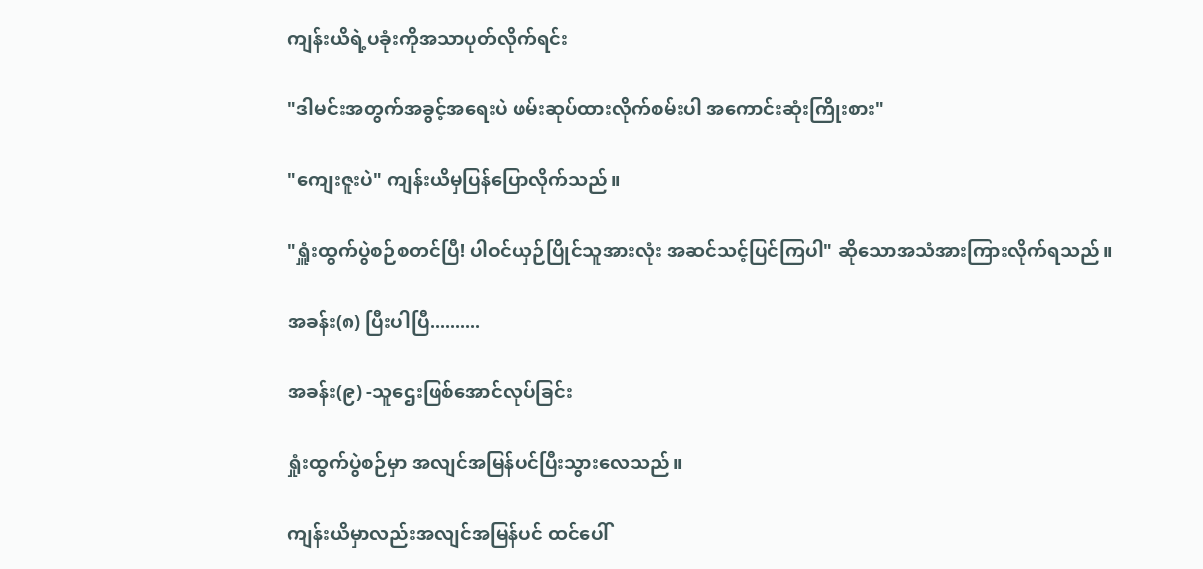ကျန်းယိရဲ့ပခုံးကိုအသာပုတ်လိုက်ရင်း

"ဒါမင်းအတွက်အခွင့်အရေးပဲ ဖမ်းဆုပ်ထားလိုက်စမ်းပါ အကောင်းဆုံးကြိုးစား"

"ကျေးဇူးပဲ" ကျန်းယိမှပြန်ပြောလိုက်သည်။

"ရှူံးထွက်ပွဲစဉ်စတင်ပြီ! ပါဝင်ယှဉ်ပြိုင်သူအားလုံး အဆင်သင့်ပြင်ကြပါ" ဆိုသောအသံအားကြားလိုက်ရသည်။

အခန်း(၈) ပြီးပါပြီ..........

အခန်း(၉) -သူဌေးဖြစ်အောင်လုပ်ခြင်း

ရှုံးထွက်ပွဲစဉ်မှာ အလျင်အမြန်ပင်ပြီးသွားလေသည်။

ကျန်းယိမှာလည်းအလျင်အမြန်ပင် ထင်ပေါ်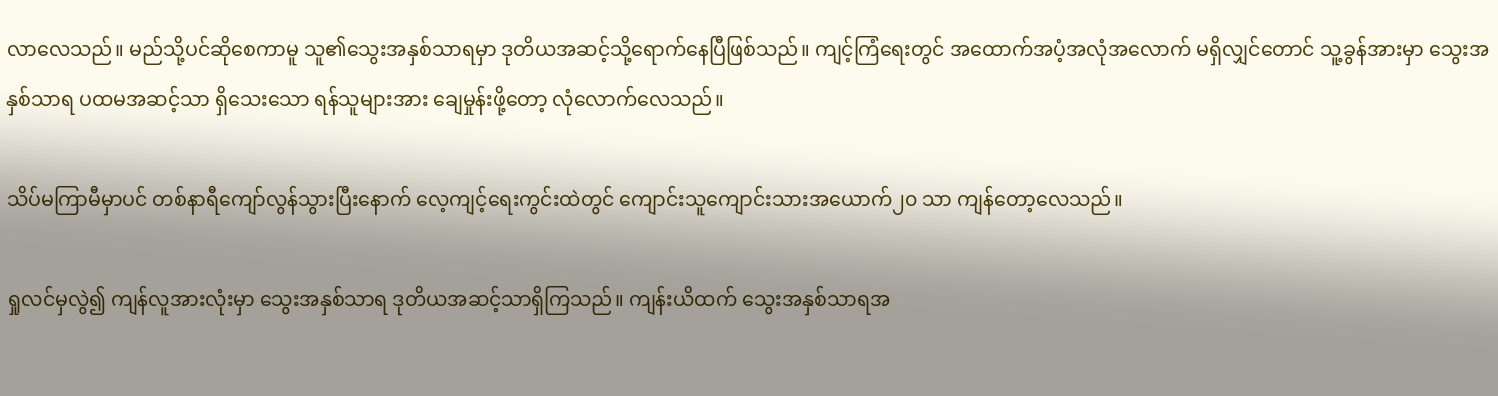လာလေသည်။ မည်သို့ပင်ဆိုစေကာမူ သူ၏သွေးအနှစ်သာရမှာ ဒုတိယအဆင့်သို့ရောက်နေပြီဖြစ်သည်။ ကျင့်ကြံရေးတွင် အထောက်အပံ့အလုံအလောက် မရှိလျှင်တောင် သူ့ခွန်အားမှာ သွေးအနှစ်သာရ ပထမအဆင့်သာ ရှိသေးသော ရန်သူများအား ချေမှုန်းဖို့တော့ လုံလောက်လေသည်။

သိပ်မကြာမီမှာပင် တစ်နာရီကျော်လွန်သွားပြီးနောက် လေ့ကျင့်ရေးကွင်းထဲတွင် ကျောင်းသူကျောင်းသားအယောက်၂၀ သာ ကျန်တော့လေသည်။

ရှုလင်မှလွဲ၍ ကျန်လူအားလုံးမှာ သွေးအနှစ်သာရ ဒုတိယအဆင့်သာရှိကြသည်။ ကျန်းယိထက် သွေးအနှစ်သာရအ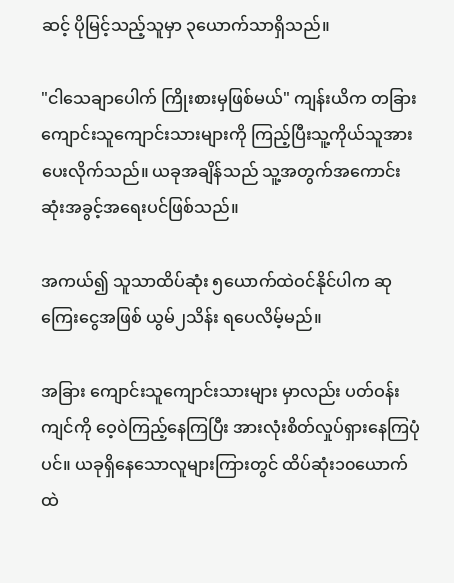ဆင့် ပိုမြင့်သည့်သူမှာ ၃ယောက်သာရှိသည်။

"ငါသေချာပေါက် ကြိုးစားမှဖြစ်မယ်" ကျန်းယိက တခြား ကျောင်းသူကျောင်းသားများကို ကြည့်ပြီးသူ့ကိုယ်သူအားပေးလိုက်သည်။ ယခုအချိန်သည် သူ့အတွက်အကောင်းဆုံးအခွင့်အရေးပင်ဖြစ်သည်။

အကယ်၍ သူသာထိပ်ဆုံး ၅ယောက်ထဲဝင်နိုင်ပါက ဆုကြေးငွေအဖြစ် ယွမ်၂သိန်း ရပေလိမ့်မည်။

အခြား ကျောင်းသူကျောင်းသားများ မှာလည်း ပတ်ဝန်းကျင်ကို ဝေ့ဝဲကြည့်နေကြပြီး အားလုံးစိတ်လှုပ်ရှားနေကြပုံပင်။ ယခုရှိနေသောလူများကြားတွင် ထိပ်ဆုံး၁၀ယောက်ထဲ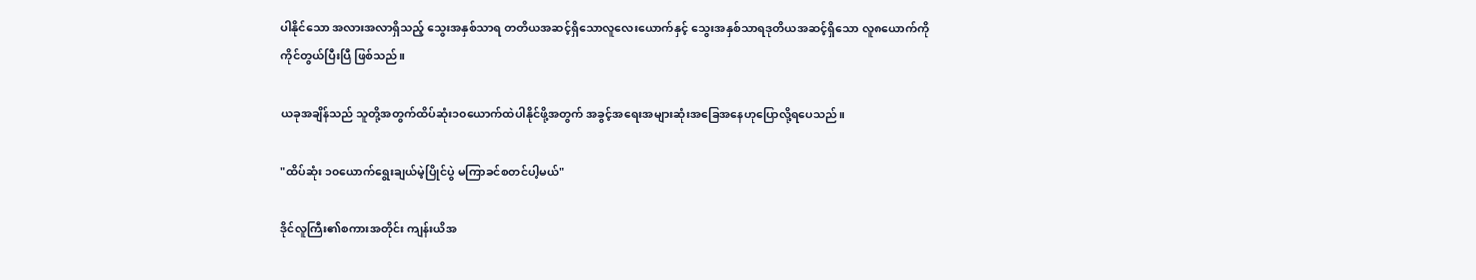ပါနိုင်သော အလားအလာရှိသည့် သွေးအနှစ်သာရ တတိယအဆင့်ရှိသောလူလေးယောက်နှင့် သွေးအနှစ်သာရဒုတိယအဆင့်ရှိသော လူ၈ယောက်ကို ကိုင်တွယ်ပြီးပြီ ဖြစ်သည်။

ယခုအချိန်သည် သူတို့အတွက်ထိပ်ဆုံး၁၀ယောက်ထဲပါနိုင်ဖို့အတွက် အခွင့်အရေးအများဆုံးအခြေအနေဟုပြောလို့ရပေသည်။

"ထိပ်ဆုံး ၁၀ယောက်ရွေးချယ်မဲ့ပြိုင်ပွဲ မကြာခင်စတင်ပါ့မယ်"

ဒိုင်လူကြီး၏စကားအတိုင်း ကျန်းယိအ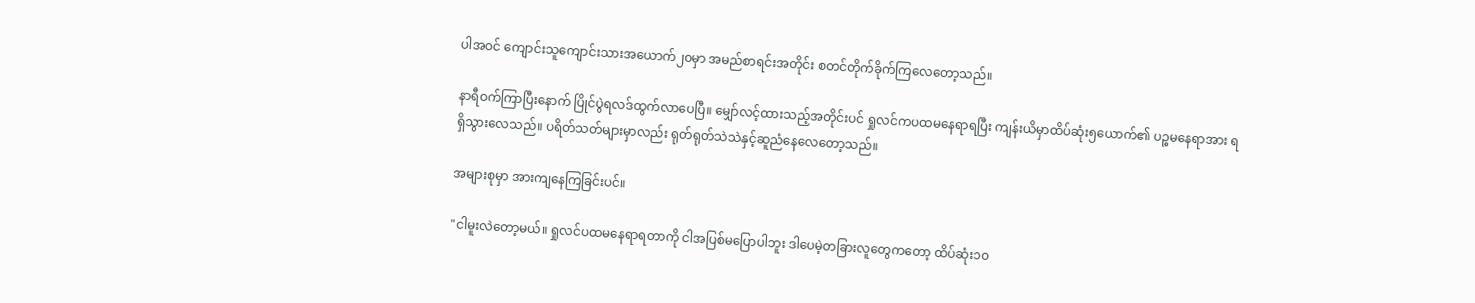ပါအဝင် ကျောင်းသူကျောင်းသားအယောက်၂၀မှာ အမည်စာရင်းအတိုင်း စတင်တိုက်ခိုက်ကြလေတော့သည်။

နာရီဝက်ကြာပြီးနောက် ပြိုင်ပွဲရလဒ်ထွက်လာပေပြီ။ မျှော်လင့်ထားသည့်အတိုင်းပင် ရှုလင်ကပထမနေရာရပြီး ကျန်းယိမှာထိပ်ဆုံး၅ယောက်၏ ပဉ္စမနေရာအား ရရှိသွားလေသည်။ ပရိတ်သတ်များမှာလည်း ရုတ်ရုတ်သဲသဲနှင့်ဆူညံနေလေတော့သည်။

အများစုမှာ အားကျနေကြခြင်းပင်။

"ငါမူးလဲတော့မယ်။ ရှုလင်ပထမနေရာရတာကို ငါအပြစ်မပြောပါဘူး ဒါပေမဲ့တခြားလူတွေကတော့ ထိပ်ဆုံး၁၀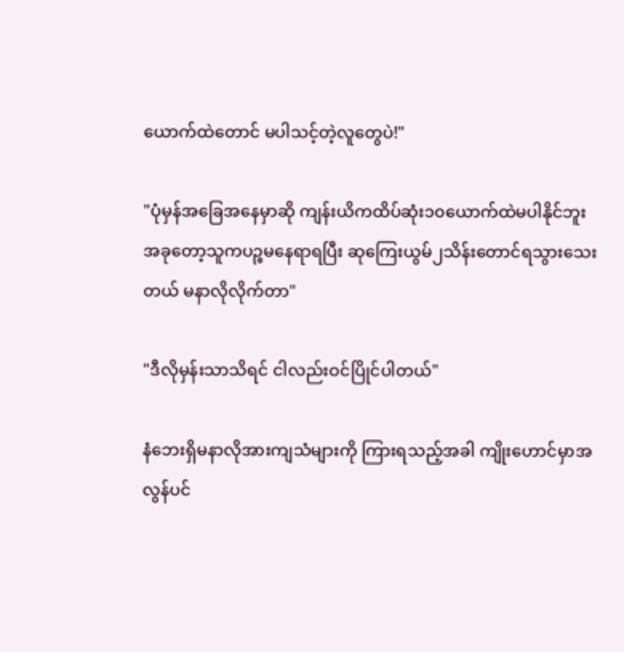ယောက်ထဲတောင် မပါသင့်တဲ့လူတွေပဲ!"

"ပုံမှန်အခြေအနေမှာဆို ကျန်းယိကထိပ်ဆုံး၁၀ယောက်ထဲမပါနိုင်ဘူး အခုတော့သူကပဉ္စမနေရာရပြီး ဆုကြေးယွမ်၂သိန်းတောင်ရသွားသေးတယ် မနာလိုလိုက်တာ"

"ဒီလိုမှန်းသာသိရင် ငါလည်းဝင်ပြိုင်ပါတယ်"

နံဘေးရှိမနာလိုအားကျသံများကို ကြားရသည့်အခါ ကျိုးဟောင်မှာအလွန်ပင်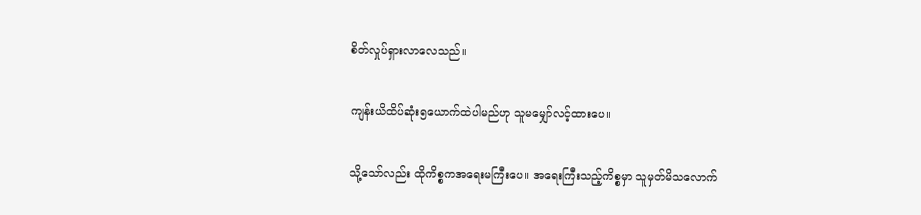စိတ်လှုပ်ရှားလာလေသည်။

ကျန်းယိထိပ်ဆုံး၅ယောက်ထဲပါမည်ဟု သူမမျှော်လင့်ထားပေ။

သို့သော်လည်း ထိုကိစ္စကအရေးမကြီးပေ။ အရေးကြီးသည့်ကိစ္စမှာ သူမှတ်မိသလောက်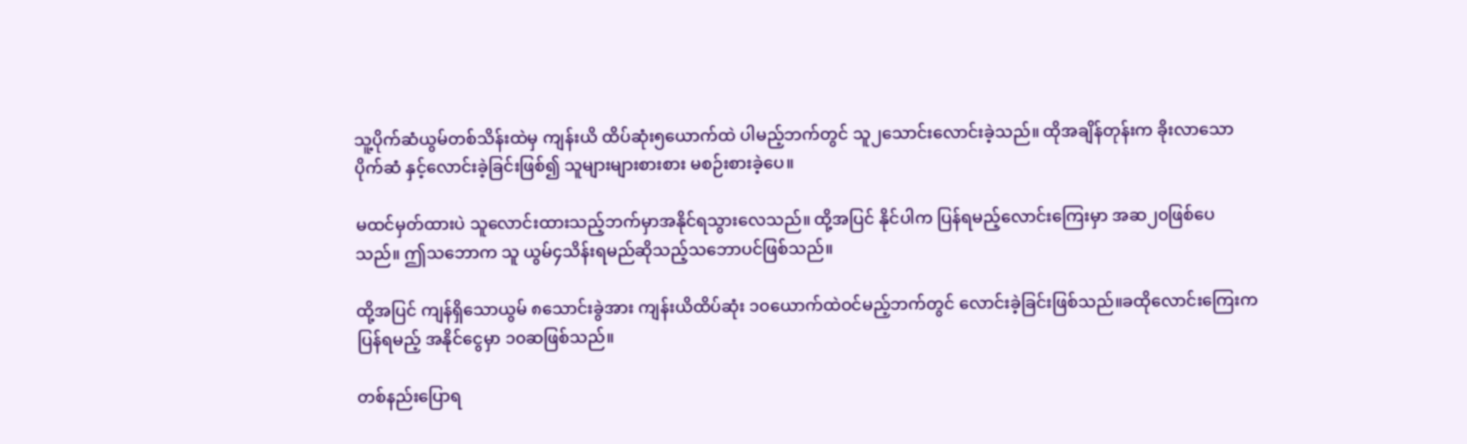သူ့ပိုက်ဆံယွမ်တစ်သိန်းထဲမှ ကျန်းယိ ထိပ်ဆုံး၅ယောက်ထဲ ပါမည့်ဘက်တွင် သူ၂သောင်းလောင်းခဲ့သည်။ ထိုအချိန်တုန်းက ခိုးလာသောပိုက်ဆံ နှင့်လောင်းခဲ့ခြင်းဖြစ်၍ သူများများစားစား မစဉ်းစားခဲ့ပေ။

မထင်မှတ်ထားပဲ သူလောင်းထားသည့်ဘက်မှာအနိုင်ရသွားလေသည်။ ထို့အပြင် နိုင်ပါက ပြန်ရမည့်လောင်းကြေးမှာ အဆ၂၀ဖြစ်ပေသည်။ ဤသဘောက သူ ယွမ်၄သိန်းရမည်ဆိုသည့်သဘောပင်ဖြစ်သည်။

ထို့အပြင် ကျန်ရှိသောယွမ် ၈သောင်းခွဲအား ကျန်းယိထိပ်ဆုံး ၁၀ယောက်ထဲဝင်မည့်ဘက်တွင် လောင်းခဲ့ခြင်းဖြစ်သည်။ခထိုလောင်းကြေးကပြန်ရမည့် အနိုင်ငွေမှာ ၁၀ဆဖြစ်သည်။

တစ်နည်းပြောရ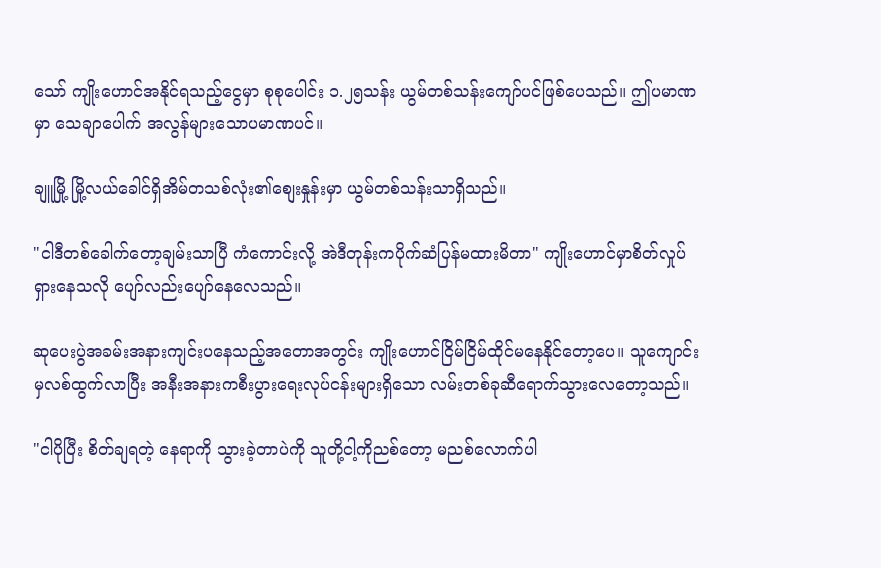သော် ကျိုးဟောင်အနိုင်ရသည့်ငွေမှာ စုစုပေါင်း ၁.၂၅သန်း ယွမ်တစ်သန်းကျော်ပင်ဖြစ်ပေသည်။ ဤပမာဏမှာ သေချာပေါက် အလွန်များသောပမာဏပင်။

ချူမြို့ မြို့လယ်ခေါင်ရှိအိမ်တသစ်လုံး၏စျေးနှုန်းမှာ ယွမ်တစ်သန်းသာရှိသည်။

"ငါဒီတစ်ခေါက်တော့ချမ်းသာပြီ ကံကောင်းလို့ အဲဒီတုန်းကပိုက်ဆံပြန်မထားမိတာ" ကျိုးဟောင်မှာစိတ်လှုပ်ရှားနေသလို ပျော်လည်းပျော်နေလေသည်။

ဆုပေးပွဲအခမ်းအနားကျင်းပနေသည့်အတောအတွင်း ကျိုးဟောင်ငြိမ်ငြိမ်ထိုင်မနေနိုင်တော့ပေ။ သူကျောင်းမှလစ်ထွက်လာပြီး အနီးအနားကစီးပွားရေးလုပ်ငန်းများရှိသော လမ်းတစ်ခုဆီရောက်သွားလေတော့သည်။

"ငါပိုပြီး စိတ်ချရတဲ့ နေရာကို သွားခဲ့တာပဲကို သူတို့ငါ့ကိုညစ်တော့ မညစ်လောက်ပါ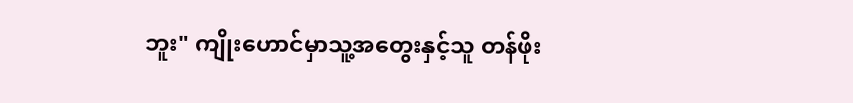ဘူး" ကျိုးဟောင်မှာသူ့အတွေးနှင့်သူ တန်ဖိုး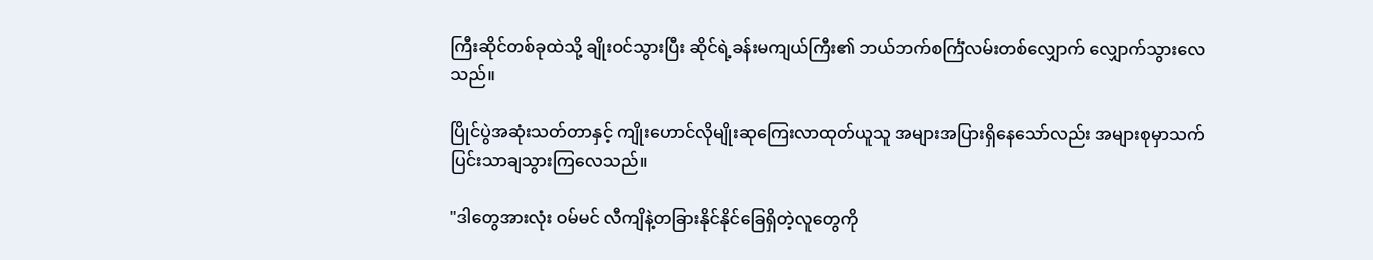ကြီးဆိုင်တစ်ခုထဲသို့ ချိုးဝင်သွားပြီး ဆိုင်ရဲ့ခန်းမကျယ်ကြီး၏ ဘယ်ဘက်စင်္ကြံလမ်းတစ်လျှောက် လျှောက်သွားလေသည်။

ပြိုင်ပွဲအဆုံးသတ်တာနှင့် ကျိုးဟောင်လိုမျိုးဆုကြေးလာထုတ်ယူသူ အများအပြားရှိနေသော်လည်း အများစုမှာသက်ပြင်းသာချသွားကြလေသည်။

"ဒါတွေအားလုံး ဝမ်မင် လီကျိနဲ့တခြားနိုင်နိုင်ခြေရှိတဲ့လူတွေကို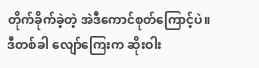တိုက်ခိုက်ခဲ့တဲ့ အဲဒီကောင်စုတ်ကြောင့်ပဲ။ဒီတစ်ခါ လျော်ကြေးက ဆိုးဝါး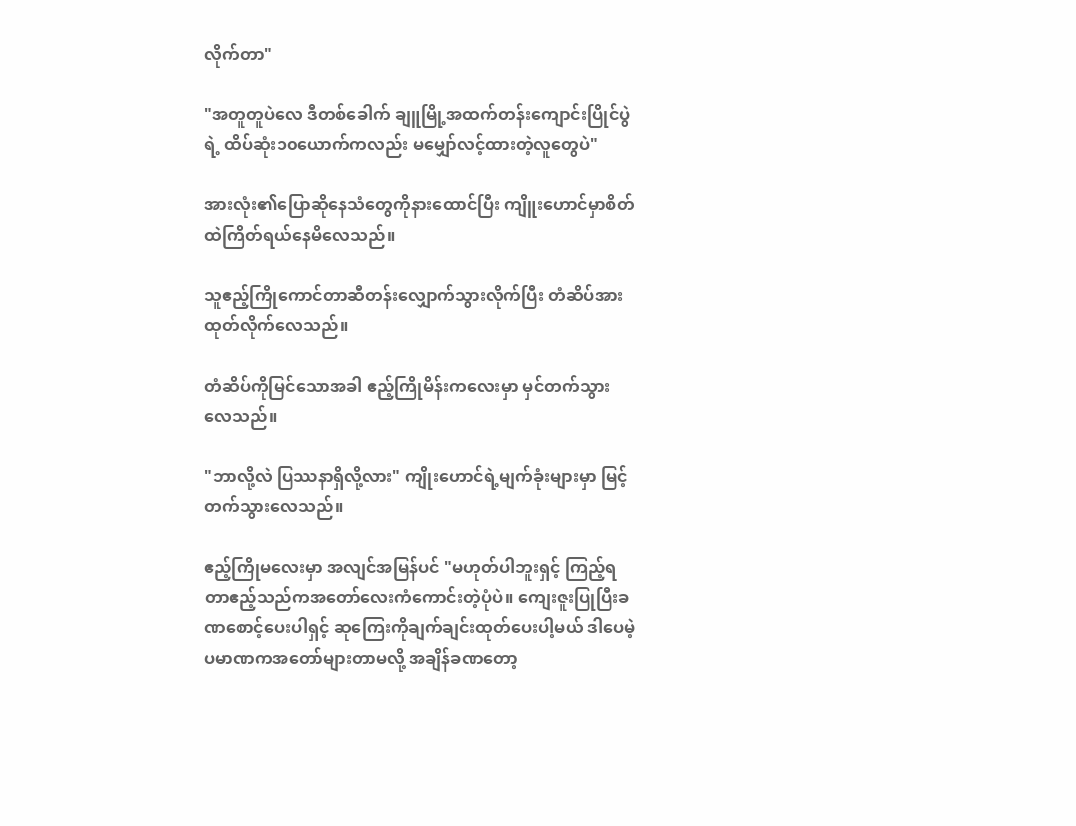လိုက်တာ"

"အတူတူပဲလေ ဒီတစ်ခေါက် ချူမြို့အထက်တန်းကျောင်းပြိုင်ပွဲရဲ့ ထိပ်ဆုံး၁၀ယောက်ကလည်း မမျှော်လင့်ထားတဲ့လူတွေပဲ"

အားလုံး၏ပြောဆိုနေသံတွေကိုနားထောင်ပြီး ကျိူးဟောင်မှာစိတ်ထဲကြိတ်ရယ်နေမိလေသည်။

သူဧည့်ကြိုကောင်တာဆီတန်းလျှောက်သွားလိုက်ပြီး တံဆိပ်အားထုတ်လိုက်လေသည်။

တံဆိပ်ကိုမြင်သောအခါ ဧည့်ကြိုမိန်းကလေးမှာ မှင်တက်သွားလေသည်။

"ဘာလို့လဲ ပြဿနာရှိလို့လား" ကျိုးဟောင်ရဲ့မျက်ခုံးများမှာ မြင့်တက်သွားလေသည်။

ဧည့်ကြိုမလေးမှာ အလျင်အမြန်ပင် "မဟုတ်ပါဘူးရှင့် ကြည့်ရတာဧည့်သည်ကအတော်လေးကံကောင်းတဲ့ပုံပဲ။ ကျေးဇူးပြုပြီးခဏစောင့်ပေးပါရှင့် ဆုကြေးကိုချက်ချင်းထုတ်ပေးပါ့မယ် ဒါပေမဲ့ ပမာဏကအတော်များတာမလို့ အချိန်ခဏတော့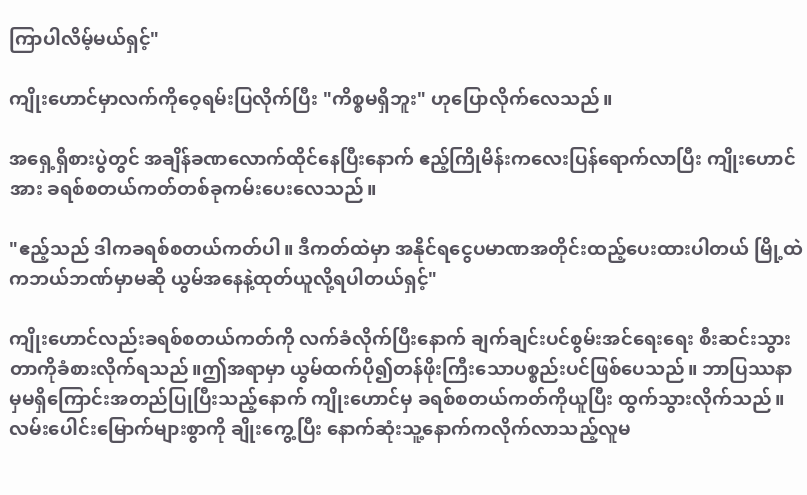ကြာပါလိမ့်မယ်ရှင့်"

ကျိုးဟောင်မှာလက်ကိုဝေ့ရမ်းပြလိုက်ပြီး "ကိစ္စမရှိဘူး" ဟုပြောလိုက်လေသည်။

အရှေ့ရှိစားပွဲတွင် အချိန်ခဏလောက်ထိုင်နေပြီးနောက် ဧည့်ကြိုမိန်းကလေးပြန်ရောက်လာပြီး ကျိုးဟောင်အား ခရစ်စတယ်ကတ်တစ်ခုကမ်းပေးလေသည်။

"ဧည့်သည် ဒါကခရစ်စတယ်ကတ်ပါ။ ဒီကတ်ထဲမှာ အနိုင်ရငွေပမာဏအတိုင်းထည့်ပေးထားပါတယ် မြို့ထဲကဘယ်ဘဏ်မှာမဆို ယွမ်အနေနဲ့ထုတ်ယူလို့ရပါတယ်ရှင့်"

ကျိုးဟောင်လည်းခရစ်စတယ်ကတ်ကို လက်ခံလိုက်ပြီးနောက် ချက်ချင်းပင်စွမ်းအင်ရေးရေး စီးဆင်းသွားတာကိုခံစားလိုက်ရသည်။ဤအရာမှာ ယွမ်ထက်ပို၍တန်ဖိုးကြီးသောပစ္စည်းပင်ဖြစ်ပေသည်။ ဘာပြဿနာမှမရှိကြောင်းအတည်ပြုပြီးသည့်နောက် ကျိုးဟောင်မှ ခရစ်စတယ်ကတ်ကိုယူပြီး ထွက်သွားလိုက်သည်။လမ်းပေါင်းမြောက်များစွာကို ချိုးကွေ့ပြီး နောက်ဆုံးသူ့နောက်ကလိုက်လာသည့်လူမ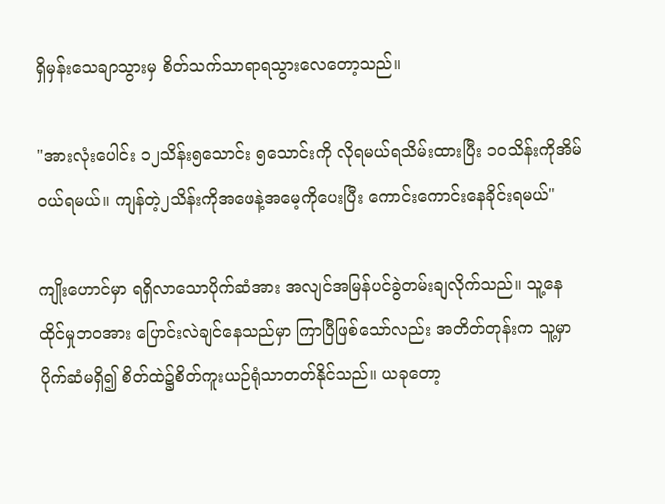ရှိမှန်းသေချာသွားမှ စိတ်သက်သာရာရသွားလေတော့သည်။

"အားလုံးပေါင်း ၁၂သိန်း၅သောင်း ၅သောင်းကို လိုရမယ်ရသိမ်းထားပြီး ၁၀သိန်းကိုအိမ်ဝယ်ရမယ်။ ကျန်တဲ့၂သိန်းကိုအဖေနဲ့အမေ့ကိုပေးပြီး ကောင်းကောင်းနေခိုင်းရမယ်"

ကျိုးဟောင်မှာ ရရှိလာသောပိုက်ဆံအား အလျင်အမြန်ပင်ခွဲတမ်းချလိုက်သည်။ သူ့နေထိုင်မှုဘဝအား ပြောင်းလဲချင်နေသည်မှာ ကြာပြီဖြစ်သော်လည်း အတိတ်တုန်းက သူ့မှာပိုက်ဆံမရှိ၍ စိတ်ထဲ၌စိတ်ကူးယဉ်ရုံသာတတ်နိုင်သည်။ ယခုတော့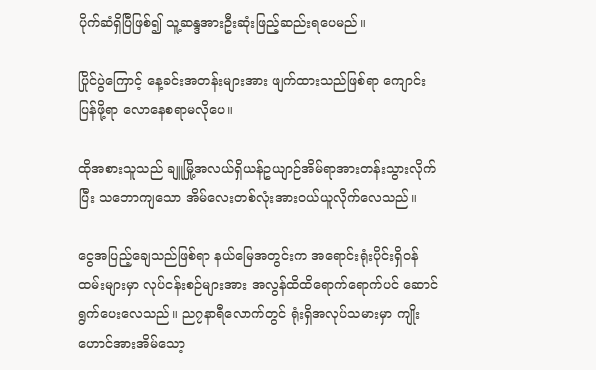ပိုက်ဆံရှိပြီဖြစ်၍ သူ့ဆန္ဒအားဦးဆုံးဖြည့်ဆည်းရပေမည်။

ပြိုင်ပွဲကြောင့် နေ့ခင်းအတန်းများအား ဖျက်ထားသည်ဖြစ်ရာ ကျောင်းပြန်ဖို့ရာ လောနေစရာမလိုပေ။

ထိုအစားသူသည် ချူမြို့အလယ်ရှိယန်ဥယျာဉ်အိမ်ရာအားတန်းသွားလိုက်ပြီး သဘောကျသော အိမ်လေးတစ်လုံးအားဝယ်ယူလိုက်လေသည်။

ငွေအပြည့်ချေသည်ဖြစ်ရာ နယ်မြေအတွင်းက အရောင်းရုံးပိုင်းရှိဝန်ထမ်းများမှာ လုပ်ငန်းစဉ်များအား အလွန်ထိထိရောက်ရောက်ပင် ဆောင်ရွက်ပေးလေသည်။ ည၇နာရီလောက်တွင် ရုံးရှိအလုပ်သမားမှာ ကျိုးဟောင်အားအိမ်သော့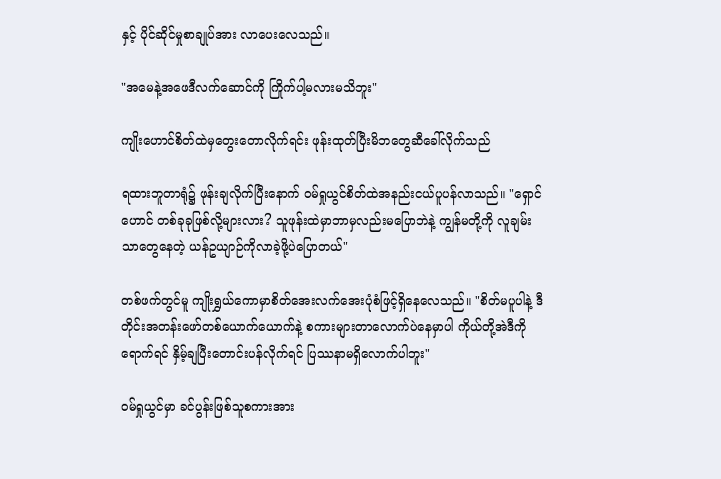နှင့် ပိုင်ဆိုင်မှုစာချုပ်အား လာပေးလေသည်။

"အမေနဲ့အဖေဒီလက်ဆောင်ကို ကြိုက်ပါ့မလားမသိဘူး"

ကျိုးဟောင်စိတ်ထဲမှတွေးတောလိုက်ရင်း ဖုန်းထုတ်ပြီးမိဘတွေဆီခေါ်လိုက်သည်

ရထားဘူတာရုံ၌ ဖုန်းချလိုက်ပြီးနောက် ဝမ်ရှုယွင်စိတ်ထဲအနည်းငယ်ပူပန်လာသည်။ "ရှောင်ဟောင် တစ်ခုခုဖြစ်လို့များလား? သူဖုန်းထဲမှာဘာမှလည်းမပြောဘဲနဲ့ ကျွန်မတို့ကို လူချမ်းသာတွေနေတဲ့ ယန်ဥယျာဉ်ကိုလာခဲ့ဖို့ပဲပြောတယ်"

တစ်ဖက်တွင်မူ ကျိုးရွှယ်ကောမှာစိတ်အေးလက်အေးပုံစံဖြင့်ရှိနေလေသည်။ "စိတ်မပူပါနဲ့ ဒီတိုင်းအတန်းဖော်တစ်ယောက်ယောက်နဲ့ စကားများတာလောက်ပဲနေမှာပါ ကိုယ်တို့အဲဒီကိုရောက်ရင် နှိမ့်ချပြီးတောင်းပန်လိုက်ရင် ပြဿနာမရှိလောက်ပါဘူး"

ဝမ်ရှုယွင်မှာ ခင်ပွန်းဖြစ်သူစကားအား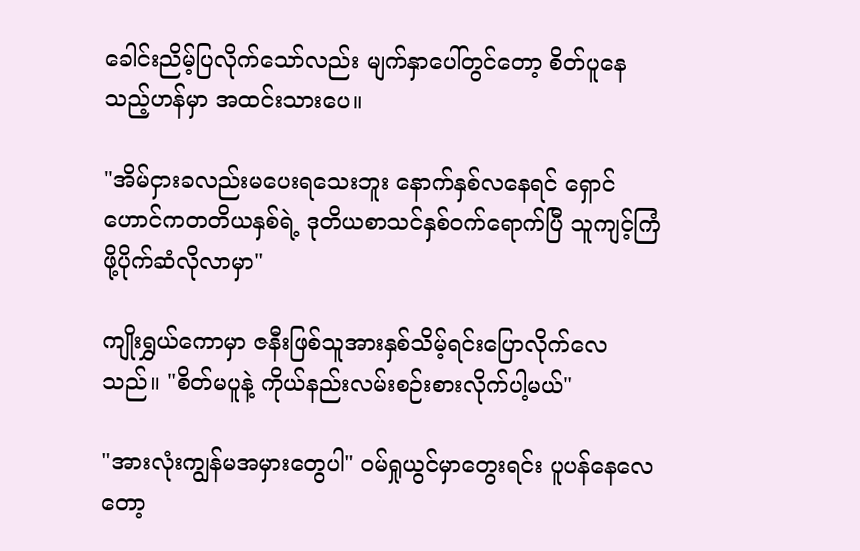ခေါင်းညိမ့်ပြလိုက်သော်လည်း မျက်နှာပေါ်တွင်တော့ စိတ်ပူနေသည့်ဟန်မှာ အထင်းသားပေ။

"အိမ်ငှားခလည်းမပေးရသေးဘူး နောက်နှစ်လနေရင် ရှောင်ဟောင်ကတတိယနှစ်ရဲ့ ဒုတိယစာသင်နှစ်ဝက်ရောက်ပြီ သူကျင့်ကြံဖို့ပိုက်ဆံလိုလာမှာ"

ကျိုးရွှယ်ကောမှာ ဇနီးဖြစ်သူအားနှစ်သိမ့်ရင်းပြောလိုက်လေသည်။ "စိတ်မပူနဲ့ ကိုယ်နည်းလမ်းစဉ်းစားလိုက်ပါ့မယ်"

"အားလုံးကျွန်မအမှားတွေပါ" ဝမ်ရှုယွင်မှာတွေးရင်း ပူပန်နေလေတော့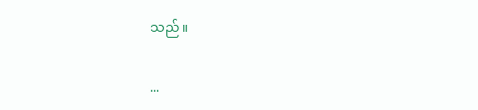သည်။

...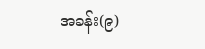အခန်း(၉)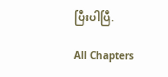ပြီးပါပြီ.

All Chapters